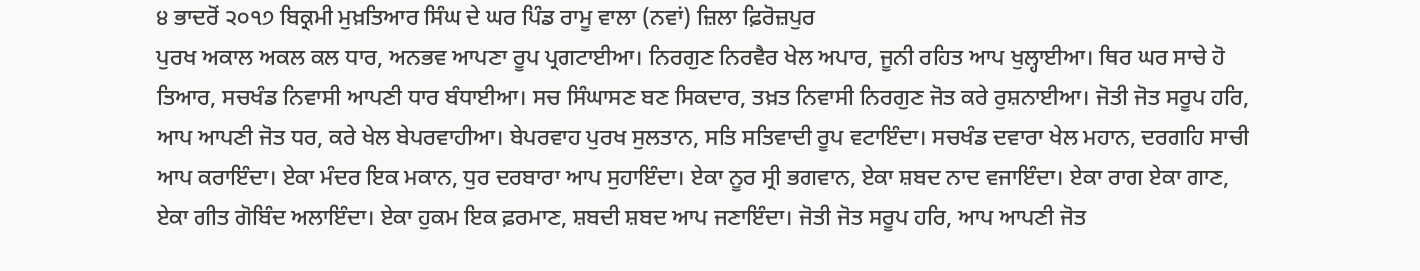੪ ਭਾਦਰੋਂ ੨੦੧੭ ਬਿਕ੍ਰਮੀ ਮੁਖ਼ਤਿਆਰ ਸਿੰਘ ਦੇ ਘਰ ਪਿੰਡ ਰਾਮੂ ਵਾਲਾ (ਨਵਾਂ) ਜ਼ਿਲਾ ਫ਼ਿਰੋਜ਼ਪੁਰ
ਪੁਰਖ ਅਕਾਲ ਅਕਲ ਕਲ ਧਾਰ, ਅਨਭਵ ਆਪਣਾ ਰੂਪ ਪ੍ਰਗਟਾਈਆ। ਨਿਰਗੁਣ ਨਿਰਵੈਰ ਖੇਲ ਅਪਾਰ, ਜੂਨੀ ਰਹਿਤ ਆਪ ਖੁਲ੍ਹਾਈਆ। ਥਿਰ ਘਰ ਸਾਚੇ ਹੋ ਤਿਆਰ, ਸਚਖੰਡ ਨਿਵਾਸੀ ਆਪਣੀ ਧਾਰ ਬੰਧਾਈਆ। ਸਚ ਸਿੰਘਾਸਣ ਬਣ ਸਿਕਦਾਰ, ਤਖ਼ਤ ਨਿਵਾਸੀ ਨਿਰਗੁਣ ਜੋਤ ਕਰੇ ਰੁਸ਼ਨਾਈਆ। ਜੋਤੀ ਜੋਤ ਸਰੂਪ ਹਰਿ, ਆਪ ਆਪਣੀ ਜੋਤ ਧਰ, ਕਰੇ ਖੇਲ ਬੇਪਰਵਾਹੀਆ। ਬੇਪਰਵਾਹ ਪੁਰਖ ਸੁਲਤਾਨ, ਸਤਿ ਸਤਿਵਾਦੀ ਰੂਪ ਵਟਾਇੰਦਾ। ਸਚਖੰਡ ਦਵਾਰਾ ਖੇਲ ਮਹਾਨ, ਦਰਗਹਿ ਸਾਚੀ ਆਪ ਕਰਾਇੰਦਾ। ਏਕਾ ਮੰਦਰ ਇਕ ਮਕਾਨ, ਧੁਰ ਦਰਬਾਰਾ ਆਪ ਸੁਹਾਇੰਦਾ। ਏਕਾ ਨੂਰ ਸ੍ਰੀ ਭਗਵਾਨ, ਏਕਾ ਸ਼ਬਦ ਨਾਦ ਵਜਾਇੰਦਾ। ਏਕਾ ਰਾਗ ਏਕਾ ਗਾਣ, ਏਕਾ ਗੀਤ ਗੋਬਿੰਦ ਅਲਾਇੰਦਾ। ਏਕਾ ਹੁਕਮ ਇਕ ਫ਼ਰਮਾਣ, ਸ਼ਬਦੀ ਸ਼ਬਦ ਆਪ ਜਣਾਇੰਦਾ। ਜੋਤੀ ਜੋਤ ਸਰੂਪ ਹਰਿ, ਆਪ ਆਪਣੀ ਜੋਤ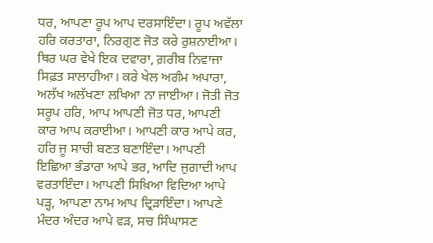ਧਰ, ਆਪਣਾ ਰੂਪ ਆਪ ਦਰਸਾਇੰਦਾ। ਰੂਪ ਅਵੱਲਾ ਹਰਿ ਕਰਤਾਰਾ, ਨਿਰਗੁਣ ਜੋਤ ਕਰੇ ਰੁਸ਼ਨਾਈਆ। ਥਿਰ ਘਰ ਵੇਖੇ ਇਕ ਦਵਾਰਾ, ਗ਼ਰੀਬ ਨਿਵਾਜਾ ਸਿਫ਼ਤ ਸਾਲਾਹੀਆ। ਕਰੇ ਖੇਲ ਅਗੰਮ ਅਪਾਰਾ, ਅਲੱਖ ਅਲੱਖਣਾ ਲਖਿਆ ਨਾ ਜਾਈਆ। ਜੋਤੀ ਜੋਤ ਸਰੂਪ ਹਰਿ, ਆਪ ਆਪਣੀ ਜੋਤ ਧਰ, ਆਪਣੀ ਕਾਰ ਆਪ ਕਰਾਈਆ। ਆਪਣੀ ਕਾਰ ਆਪੇ ਕਰ, ਹਰਿ ਜੂ ਸਾਚੀ ਬਣਤ ਬਣਾਇੰਦਾ। ਆਪਣੀ ਇਛਿਆ ਭੰਡਾਰਾ ਆਪੇ ਭਰ, ਆਦਿ ਜੁਗਾਦੀ ਆਪ ਵਰਤਾਇੰਦਾ। ਆਪਣੀ ਸਿਖ਼ਿਆ ਵਿਦਿਆ ਆਪੇ ਪੜ੍ਹ, ਆਪਣਾ ਨਾਮ ਆਪ ਦ੍ਰਿੜਾਇੰਦਾ। ਆਪਣੇ ਮੰਦਰ ਅੰਦਰ ਆਪੇ ਵੜ, ਸਚ ਸਿੰਘਾਸਣ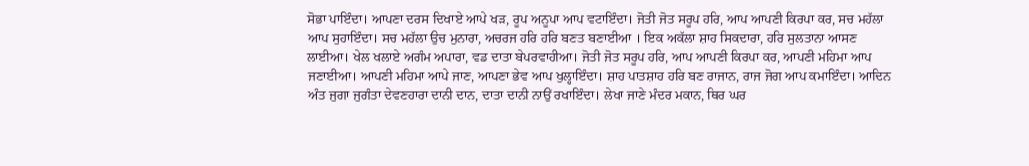ਸੋਭਾ ਪਾਇੰਦਾ। ਆਪਣਾ ਦਰਸ ਦਿਖਾਏ ਆਪੇ ਖੜ, ਰੂਪ ਅਨੂਪਾ ਆਪ ਵਟਾਇੰਦਾ। ਜੋਤੀ ਜੋਤ ਸਰੂਪ ਹਰਿ, ਆਪ ਆਪਣੀ ਕਿਰਪਾ ਕਰ, ਸਚ ਮਹੱਲਾ ਆਪ ਸੁਹਾਇੰਦਾ। ਸਚ ਮਹੱਲਾ ਉਚ ਮੁਨਾਰਾ, ਅਚਰਜ ਹਰਿ ਹਰਿ ਬਣਤ ਬਣਾਈਆ । ਇਕ ਅਕੱਲਾ ਸ਼ਾਹ ਸਿਕਦਾਰਾ, ਹਰਿ ਸੁਲਤਾਨਾ ਆਸਣ ਲਾਈਆ। ਖੇਲ ਖਲਾਏ ਅਗੰਮ ਅਪਾਰਾ, ਵਡ ਦਾਤਾ ਬੇਪਰਵਾਹੀਆ। ਜੋਤੀ ਜੋਤ ਸਰੂਪ ਹਰਿ, ਆਪ ਆਪਣੀ ਕਿਰਪਾ ਕਰ, ਆਪਣੀ ਮਹਿਮਾ ਆਪ ਜਣਾਈਆ। ਆਪਣੀ ਮਹਿਮਾ ਆਪੇ ਜਾਣ, ਆਪਣਾ ਭੇਵ ਆਪ ਖੁਲ੍ਹਾਇੰਦਾ। ਸ਼ਾਹ ਪਾਤਸ਼ਾਹ ਹਰਿ ਬਣ ਰਾਜਾਨ, ਰਾਜ ਜੋਗ ਆਪ ਕਮਾਇੰਦਾ। ਆਦਿਨ ਅੰਤ ਜੁਗਾ ਜੁਗੰਤਾ ਦੇਵਣਹਾਰਾ ਦਾਨੀ ਦਾਨ, ਦਾਤਾ ਦਾਨੀ ਨਾਉਂ ਰਖਾਇੰਦਾ। ਲੇਖਾ ਜਾਣੇ ਮੰਦਰ ਮਕਾਨ, ਥਿਰ ਘਰ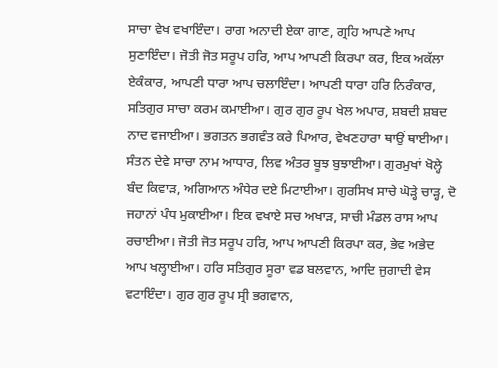ਸਾਚਾ ਵੇਖ ਵਖਾਇੰਦਾ। ਰਾਗ ਅਨਾਦੀ ਏਕਾ ਗਾਣ, ਗ੍ਰਹਿ ਆਪਣੇ ਆਪ ਸੁਣਾਇੰਦਾ। ਜੋਤੀ ਜੋਤ ਸਰੂਪ ਹਰਿ, ਆਪ ਆਪਣੀ ਕਿਰਪਾ ਕਰ, ਇਕ ਅਕੱਲਾ ਏਕੰਕਾਰ, ਆਪਣੀ ਧਾਰਾ ਆਪ ਚਲਾਇੰਦਾ। ਆਪਣੀ ਧਾਰਾ ਹਰਿ ਨਿਰੰਕਾਰ, ਸਤਿਗੁਰ ਸਾਚਾ ਕਰਮ ਕਮਾਈਆ। ਗੁਰ ਗੁਰ ਰੂਪ ਖੇਲ ਅਪਾਰ, ਸ਼ਬਦੀ ਸ਼ਬਦ ਨਾਦ ਵਜਾਈਆ। ਭਗਤਨ ਭਗਵੰਤ ਕਰੇ ਪਿਆਰ, ਵੇਖਣਹਾਰਾ ਥਾਉਂ ਥਾਈਆ। ਸੰਤਨ ਦੇਵੇ ਸਾਚਾ ਨਾਮ ਆਧਾਰ, ਲਿਵ ਅੰਤਰ ਬੂਝ ਬੁਝਾਈਆ। ਗੁਰਮੁਖਾਂ ਖੋਲ੍ਹੇ ਬੰਦ ਕਿਵਾੜ, ਅਗਿਆਨ ਅੰਧੇਰ ਦਏ ਮਿਟਾਈਆ। ਗੁਰਸਿਖ ਸਾਚੇ ਘੋੜ੍ਹੇ ਚਾੜ੍ਹ, ਦੋ ਜਹਾਨਾਂ ਪੰਧ ਮੁਕਾਈਆ। ਇਕ ਵਖਾਏ ਸਚ ਅਖਾੜ, ਸਾਚੀ ਮੰਡਲ ਰਾਸ ਆਪ ਰਚਾਈਆ। ਜੋਤੀ ਜੋਤ ਸਰੂਪ ਹਰਿ, ਆਪ ਆਪਣੀ ਕਿਰਪਾ ਕਰ, ਭੇਵ ਅਭੇਦ ਆਪ ਖਲ੍ਹਾਈਆ। ਹਰਿ ਸਤਿਗੁਰ ਸੂਰਾ ਵਡ ਬਲਵਾਨ, ਆਦਿ ਜੁਗਾਦੀ ਵੇਸ ਵਟਾਇੰਦਾ। ਗੁਰ ਗੁਰ ਰੂਪ ਸ੍ਰੀ ਭਗਵਾਨ,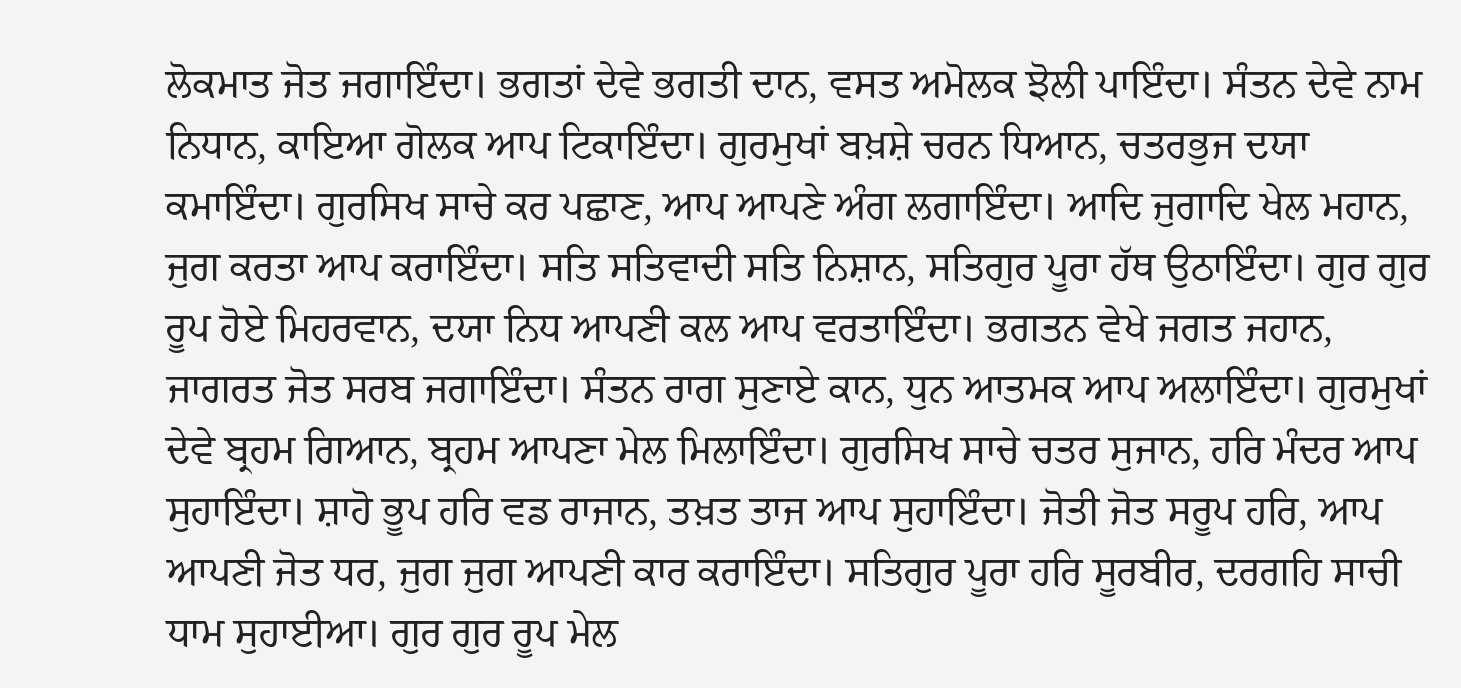ਲੋਕਮਾਤ ਜੋਤ ਜਗਾਇੰਦਾ। ਭਗਤਾਂ ਦੇਵੇ ਭਗਤੀ ਦਾਨ, ਵਸਤ ਅਮੋਲਕ ਝੋਲੀ ਪਾਇੰਦਾ। ਸੰਤਨ ਦੇਵੇ ਨਾਮ ਨਿਧਾਨ, ਕਾਇਆ ਗੋਲਕ ਆਪ ਟਿਕਾਇੰਦਾ। ਗੁਰਮੁਖਾਂ ਬਖ਼ਸ਼ੇ ਚਰਨ ਧਿਆਨ, ਚਤਰਭੁਜ ਦਯਾ ਕਮਾਇੰਦਾ। ਗੁਰਸਿਖ ਸਾਚੇ ਕਰ ਪਛਾਣ, ਆਪ ਆਪਣੇ ਅੰਗ ਲਗਾਇੰਦਾ। ਆਦਿ ਜੁਗਾਦਿ ਖੇਲ ਮਹਾਨ, ਜੁਗ ਕਰਤਾ ਆਪ ਕਰਾਇੰਦਾ। ਸਤਿ ਸਤਿਵਾਦੀ ਸਤਿ ਨਿਸ਼ਾਨ, ਸਤਿਗੁਰ ਪੂਰਾ ਹੱਥ ਉਠਾਇੰਦਾ। ਗੁਰ ਗੁਰ ਰੂਪ ਹੋਏ ਮਿਹਰਵਾਨ, ਦਯਾ ਨਿਧ ਆਪਣੀ ਕਲ ਆਪ ਵਰਤਾਇੰਦਾ। ਭਗਤਨ ਵੇਖੇ ਜਗਤ ਜਹਾਨ, ਜਾਗਰਤ ਜੋਤ ਸਰਬ ਜਗਾਇੰਦਾ। ਸੰਤਨ ਰਾਗ ਸੁਣਾਏ ਕਾਨ, ਧੁਨ ਆਤਮਕ ਆਪ ਅਲਾਇੰਦਾ। ਗੁਰਮੁਖਾਂ ਦੇਵੇ ਬ੍ਰਹਮ ਗਿਆਨ, ਬ੍ਰਹਮ ਆਪਣਾ ਮੇਲ ਮਿਲਾਇੰਦਾ। ਗੁਰਸਿਖ ਸਾਚੇ ਚਤਰ ਸੁਜਾਨ, ਹਰਿ ਮੰਦਰ ਆਪ ਸੁਹਾਇੰਦਾ। ਸ਼ਾਹੋ ਭੂਪ ਹਰਿ ਵਡ ਰਾਜਾਨ, ਤਖ਼ਤ ਤਾਜ ਆਪ ਸੁਹਾਇੰਦਾ। ਜੋਤੀ ਜੋਤ ਸਰੂਪ ਹਰਿ, ਆਪ ਆਪਣੀ ਜੋਤ ਧਰ, ਜੁਗ ਜੁਗ ਆਪਣੀ ਕਾਰ ਕਰਾਇੰਦਾ। ਸਤਿਗੁਰ ਪੂਰਾ ਹਰਿ ਸੂਰਬੀਰ, ਦਰਗਹਿ ਸਾਚੀ ਧਾਮ ਸੁਹਾਈਆ। ਗੁਰ ਗੁਰ ਰੂਪ ਮੇਲ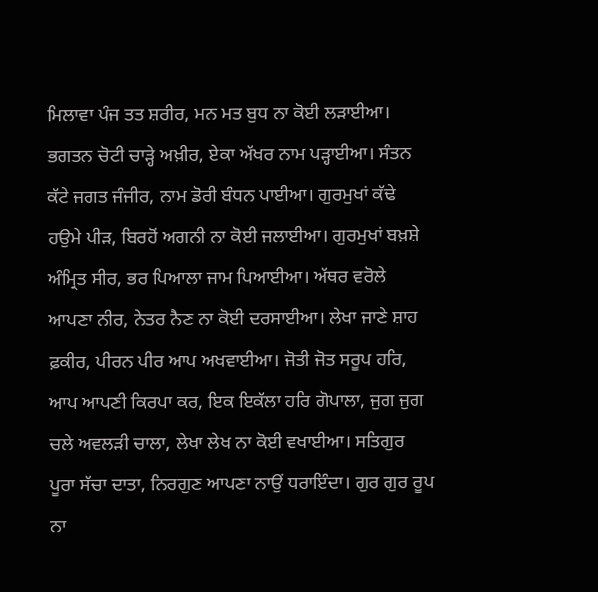ਮਿਲਾਵਾ ਪੰਜ ਤਤ ਸ਼ਰੀਰ, ਮਨ ਮਤ ਬੁਧ ਨਾ ਕੋਈ ਲੜਾਈਆ। ਭਗਤਨ ਚੋਟੀ ਚਾੜ੍ਹੇ ਅਖ਼ੀਰ, ਏਕਾ ਅੱਖਰ ਨਾਮ ਪੜ੍ਹਾਈਆ। ਸੰਤਨ ਕੱਟੇ ਜਗਤ ਜੰਜੀਰ, ਨਾਮ ਡੋਰੀ ਬੰਧਨ ਪਾਈਆ। ਗੁਰਮੁਖਾਂ ਕੱਢੇ ਹਉਮੇ ਪੀੜ, ਬਿਰਹੋਂ ਅਗਨੀ ਨਾ ਕੋਈ ਜਲਾਈਆ। ਗੁਰਮੁਖਾਂ ਬਖ਼ਸ਼ੇ ਅੰਮ੍ਰਿਤ ਸੀਰ, ਭਰ ਪਿਆਲਾ ਜਾਮ ਪਿਆਈਆ। ਅੱਥਰ ਵਰੋਲੇ ਆਪਣਾ ਨੀਰ, ਨੇਤਰ ਨੈਣ ਨਾ ਕੋਈ ਦਰਸਾਈਆ। ਲੇਖਾ ਜਾਣੇ ਸ਼ਾਹ ਫ਼ਕੀਰ, ਪੀਰਨ ਪੀਰ ਆਪ ਅਖਵਾਈਆ। ਜੋਤੀ ਜੋਤ ਸਰੂਪ ਹਰਿ, ਆਪ ਆਪਣੀ ਕਿਰਪਾ ਕਰ, ਇਕ ਇਕੱਲਾ ਹਰਿ ਗੋਪਾਲਾ, ਜੁਗ ਜੁਗ ਚਲੇ ਅਵਲੜੀ ਚਾਲਾ, ਲੇਖਾ ਲੇਖ ਨਾ ਕੋਈ ਵਖਾਈਆ। ਸਤਿਗੁਰ ਪੂਰਾ ਸੱਚਾ ਦਾਤਾ, ਨਿਰਗੁਣ ਆਪਣਾ ਨਾਉਂ ਧਰਾਇੰਦਾ। ਗੁਰ ਗੁਰ ਰੂਪ ਨਾ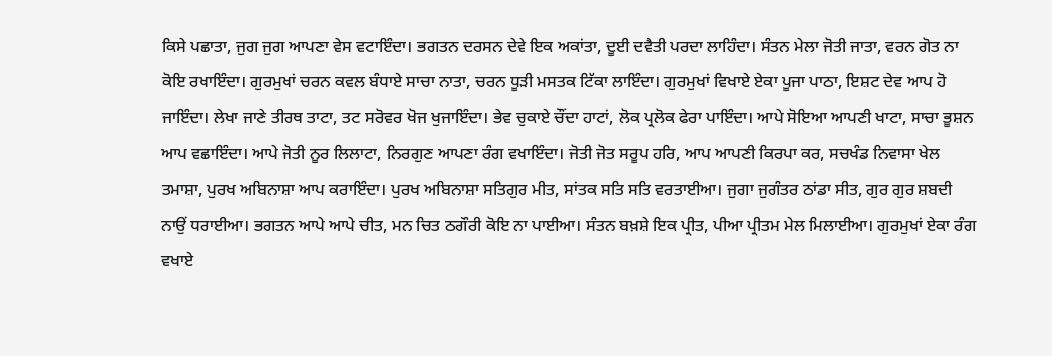ਕਿਸੇ ਪਛਾਤਾ, ਜੁਗ ਜੁਗ ਆਪਣਾ ਵੇਸ ਵਟਾਇੰਦਾ। ਭਗਤਨ ਦਰਸਨ ਦੇਵੇ ਇਕ ਅਕਾਂਤਾ, ਦੂਈ ਦਵੈਤੀ ਪਰਦਾ ਲਾਹਿੰਦਾ। ਸੰਤਨ ਮੇਲਾ ਜੋਤੀ ਜਾਤਾ, ਵਰਨ ਗੋਤ ਨਾ ਕੋਇ ਰਖਾਇੰਦਾ। ਗੁਰਮੁਖਾਂ ਚਰਨ ਕਵਲ ਬੰਧਾਏ ਸਾਚਾ ਨਾਤਾ, ਚਰਨ ਧੂੜੀ ਮਸਤਕ ਟਿੱਕਾ ਲਾਇੰਦਾ। ਗੁਰਮੁਖਾਂ ਵਿਖਾਏ ਏਕਾ ਪੂਜਾ ਪਾਠਾ, ਇਸ਼ਟ ਦੇਵ ਆਪ ਹੋ ਜਾਇੰਦਾ। ਲੇਖਾ ਜਾਣੇ ਤੀਰਥ ਤਾਟਾ, ਤਟ ਸਰੋਵਰ ਖੋਜ ਖੁਜਾਇੰਦਾ। ਭੇਵ ਚੁਕਾਏ ਚੌਂਦਾ ਹਾਟਾਂ, ਲੋਕ ਪ੍ਰਲੋਕ ਫੇਰਾ ਪਾਇੰਦਾ। ਆਪੇ ਸੋਇਆ ਆਪਣੀ ਖਾਟਾ, ਸਾਚਾ ਭੂਸ਼ਨ ਆਪ ਵਛਾਇੰਦਾ। ਆਪੇ ਜੋਤੀ ਨੂਰ ਲਿਲਾਟਾ, ਨਿਰਗੁਣ ਆਪਣਾ ਰੰਗ ਵਖਾਇੰਦਾ। ਜੋਤੀ ਜੋਤ ਸਰੂਪ ਹਰਿ, ਆਪ ਆਪਣੀ ਕਿਰਪਾ ਕਰ, ਸਚਖੰਡ ਨਿਵਾਸਾ ਖੇਲ ਤਮਾਸ਼ਾ, ਪੁਰਖ ਅਬਿਨਾਸ਼ਾ ਆਪ ਕਰਾਇੰਦਾ। ਪੁਰਖ ਅਬਿਨਾਸ਼ਾ ਸਤਿਗੁਰ ਮੀਤ, ਸਾਂਤਕ ਸਤਿ ਸਤਿ ਵਰਤਾਈਆ। ਜੁਗਾ ਜੁਗੰਤਰ ਠਾਂਡਾ ਸੀਤ, ਗੁਰ ਗੁਰ ਸ਼ਬਦੀ ਨਾਉਂ ਧਰਾਈਆ। ਭਗਤਨ ਆਪੇ ਆਪੇ ਚੀਤ, ਮਨ ਚਿਤ ਠਗੌਰੀ ਕੋਇ ਨਾ ਪਾਈਆ। ਸੰਤਨ ਬਖ਼ਸ਼ੇ ਇਕ ਪ੍ਰੀਤ, ਪੀਆ ਪ੍ਰੀਤਮ ਮੇਲ ਮਿਲਾਈਆ। ਗੁਰਮੁਖਾਂ ਏਕਾ ਰੰਗ ਵਖਾਏ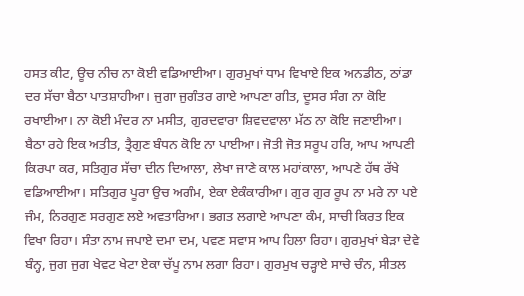ਹਸਤ ਕੀਟ, ਊਚ ਨੀਚ ਨਾ ਕੋਈ ਵਡਿਆਈਆ। ਗੁਰਮੁਖਾਂ ਧਾਮ ਵਿਖਾਏ ਇਕ ਅਨਡੀਠ, ਠਾਂਡਾ ਦਰ ਸੱਚਾ ਬੈਠਾ ਪਾਤਸ਼ਾਹੀਆ। ਜੁਗਾ ਜੁਗੰਤਰ ਗਾਏ ਆਪਣਾ ਗੀਤ, ਦੂਸਰ ਸੰਗ ਨਾ ਕੋਇ ਰਖਾਈਆ। ਨਾ ਕੋਈ ਮੰਦਰ ਨਾ ਮਸੀਤ, ਗੁਰਦਵਾਰਾ ਸ਼ਿਵਦਵਾਲਾ ਮੱਠ ਨਾ ਕੋਇ ਜਣਾਈਆ। ਬੈਠਾ ਰਹੇ ਇਕ ਅਤੀਤ, ਤ੍ਰੈਗੁਣ ਬੰਧਨ ਕੋਇ ਨਾ ਪਾਈਆ। ਜੋਤੀ ਜੋਤ ਸਰੂਪ ਹਰਿ, ਆਪ ਆਪਣੀ ਕਿਰਪਾ ਕਰ, ਸਤਿਗੁਰ ਸੱਚਾ ਦੀਨ ਦਿਆਲਾ, ਲੇਖਾ ਜਾਣੇ ਕਾਲ ਮਹਾਂਕਾਲਾ, ਆਪਣੇ ਹੱਥ ਰੱਖੇ ਵਡਿਆਈਆ। ਸਤਿਗੁਰ ਪੂਰਾ ਉਚ ਅਗੰਮ, ਏਕਾ ਏਕੰਕਾਰੀਆ। ਗੁਰ ਗੁਰ ਰੂਪ ਨਾ ਮਰੇ ਨਾ ਪਏ ਜੰਮ, ਨਿਰਗੁਣ ਸਰਗੁਣ ਲਏ ਅਵਤਾਰਿਆ। ਭਗਤ ਲਗਾਏ ਆਪਣਾ ਕੰਮ, ਸਾਚੀ ਕਿਰਤ ਇਕ ਵਿਖਾ ਰਿਹਾ। ਸੰਤਾ ਨਾਮ ਜਪਾਏ ਦਮਾ ਦਮ, ਪਵਣ ਸਵਾਸ ਆਪ ਹਿਲਾ ਰਿਹਾ। ਗੁਰਮੁਖਾਂ ਬੇੜਾ ਦੇਵੇ ਬੰਨ੍ਹ, ਜੁਗ ਜੁਗ ਖੇਵਟ ਖੇਟਾ ਏਕਾ ਚੱਪੂ ਨਾਮ ਲਗਾ ਰਿਹਾ। ਗੁਰਮੁਖ ਚੜ੍ਹਾਏ ਸਾਚੇ ਚੰਨ, ਸੀਤਲ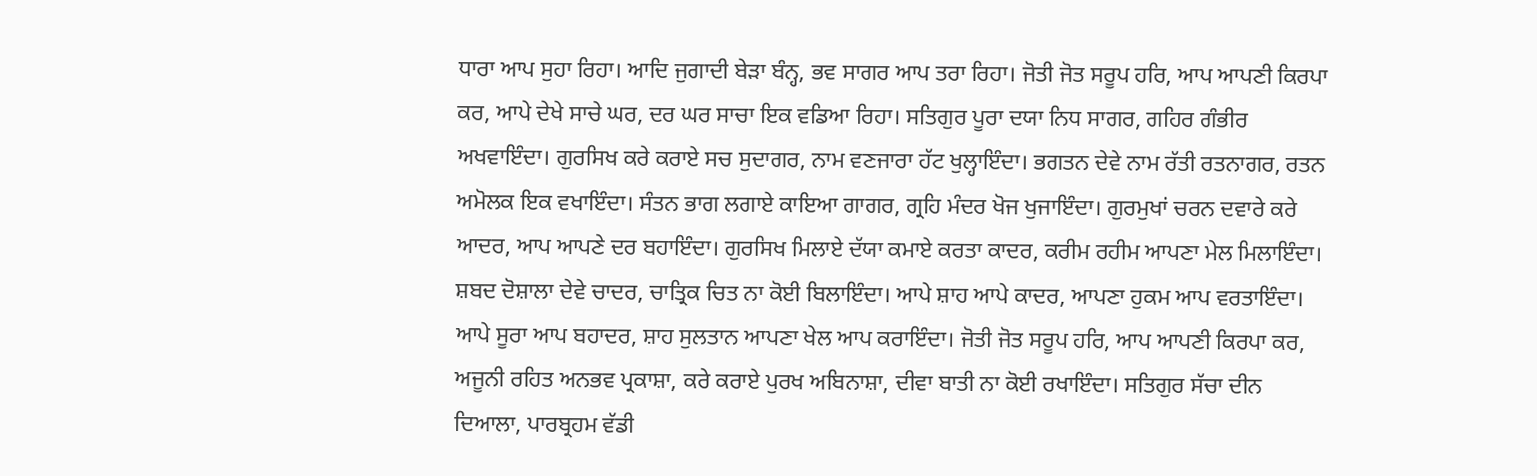ਧਾਰਾ ਆਪ ਸੁਹਾ ਰਿਹਾ। ਆਦਿ ਜੁਗਾਦੀ ਬੇੜਾ ਬੰਨ੍ਹ, ਭਵ ਸਾਗਰ ਆਪ ਤਰਾ ਰਿਹਾ। ਜੋਤੀ ਜੋਤ ਸਰੂਪ ਹਰਿ, ਆਪ ਆਪਣੀ ਕਿਰਪਾ ਕਰ, ਆਪੇ ਦੇਖੇ ਸਾਚੇ ਘਰ, ਦਰ ਘਰ ਸਾਚਾ ਇਕ ਵਡਿਆ ਰਿਹਾ। ਸਤਿਗੁਰ ਪੂਰਾ ਦਯਾ ਨਿਧ ਸਾਗਰ, ਗਹਿਰ ਗੰਭੀਰ ਅਖਵਾਇੰਦਾ। ਗੁਰਸਿਖ ਕਰੇ ਕਰਾਏ ਸਚ ਸੁਦਾਗਰ, ਨਾਮ ਵਣਜਾਰਾ ਹੱਟ ਖੁਲ੍ਹਾਇੰਦਾ। ਭਗਤਨ ਦੇਵੇ ਨਾਮ ਰੱਤੀ ਰਤਨਾਗਰ, ਰਤਨ ਅਮੋਲਕ ਇਕ ਵਖਾਇੰਦਾ। ਸੰਤਨ ਭਾਗ ਲਗਾਏ ਕਾਇਆ ਗਾਗਰ, ਗ੍ਰਹਿ ਮੰਦਰ ਖੋਜ ਖੁਜਾਇੰਦਾ। ਗੁਰਮੁਖਾਂ ਚਰਨ ਦਵਾਰੇ ਕਰੇ ਆਦਰ, ਆਪ ਆਪਣੇ ਦਰ ਬਹਾਇੰਦਾ। ਗੁਰਸਿਖ ਮਿਲਾਏ ਦੱਯਾ ਕਮਾਏ ਕਰਤਾ ਕਾਦਰ, ਕਰੀਮ ਰਹੀਮ ਆਪਣਾ ਮੇਲ ਮਿਲਾਇੰਦਾ। ਸ਼ਬਦ ਦੋਸ਼ਾਲਾ ਦੇਵੇ ਚਾਦਰ, ਚਾਤ੍ਰਿਕ ਚਿਤ ਨਾ ਕੋਈ ਬਿਲਾਇੰਦਾ। ਆਪੇ ਸ਼ਾਹ ਆਪੇ ਕਾਦਰ, ਆਪਣਾ ਹੁਕਮ ਆਪ ਵਰਤਾਇੰਦਾ। ਆਪੇ ਸੂਰਾ ਆਪ ਬਹਾਦਰ, ਸ਼ਾਹ ਸੁਲਤਾਨ ਆਪਣਾ ਖੇਲ ਆਪ ਕਰਾਇੰਦਾ। ਜੋਤੀ ਜੋਤ ਸਰੂਪ ਹਰਿ, ਆਪ ਆਪਣੀ ਕਿਰਪਾ ਕਰ, ਅਜੂਨੀ ਰਹਿਤ ਅਨਭਵ ਪ੍ਰਕਾਸ਼ਾ, ਕਰੇ ਕਰਾਏ ਪੁਰਖ ਅਬਿਨਾਸ਼ਾ, ਦੀਵਾ ਬਾਤੀ ਨਾ ਕੋਈ ਰਖਾਇੰਦਾ। ਸਤਿਗੁਰ ਸੱਚਾ ਦੀਨ ਦਿਆਲਾ, ਪਾਰਬ੍ਰਹਮ ਵੱਡੀ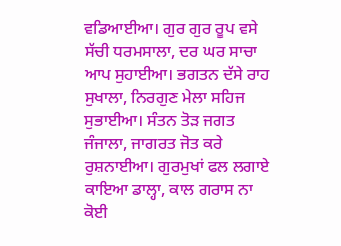ਵਡਿਆਈਆ। ਗੁਰ ਗੁਰ ਰੂਪ ਵਸੇ ਸੱਚੀ ਧਰਮਸਾਲਾ, ਦਰ ਘਰ ਸਾਚਾ ਆਪ ਸੁਹਾਈਆ। ਭਗਤਨ ਦੱਸੇ ਰਾਹ ਸੁਖਾਲਾ, ਨਿਰਗੁਣ ਮੇਲਾ ਸਹਿਜ ਸੁਭਾਈਆ। ਸੰਤਨ ਤੋੜ ਜਗਤ ਜੰਜਾਲਾ, ਜਾਗਰਤ ਜੋਤ ਕਰੇ ਰੁਸ਼ਨਾਈਆ। ਗੁਰਮੁਖਾਂ ਫਲ ਲਗਾਏ ਕਾਇਆ ਡਾਲ੍ਹਾ, ਕਾਲ ਗਰਾਸ ਨਾ ਕੋਈ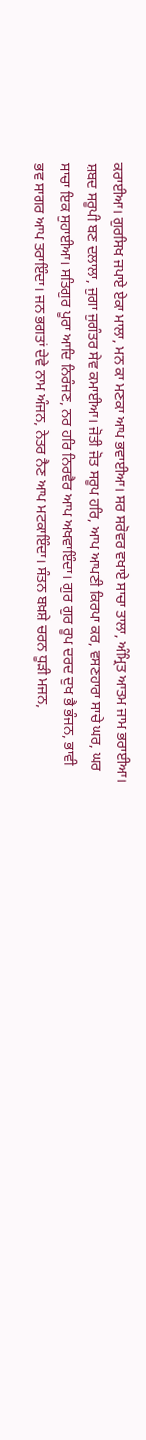ਕਰਾਈਆ। ਗੁਰਸਿਖ ਜਪਾਏ ਏਕਾ ਮਾਲਾ, ਮਨ ਕਾ ਮਣਕਾ ਆਪ ਭਵਾਈਆ। ਸਰ ਸਰੋਵਰ ਵਖਾਏ ਸਾਚਾ ਤਾਲਾ, ਅੰਮ੍ਰਿਤ ਆਤਮ ਜਾਮ ਭਰਾਈਆ। ਸ਼ਬਦ ਸਰੂਪੀ ਬਣ ਦਲਾਲਾ, ਜੁਗਾ ਜੁਗੰਤਰ ਸੇਵ ਕਮਾਈਆ। ਜੋਤੀ ਜੋਤ ਸਰੂਪ ਹਰਿ, ਆਪ ਆਪਣੀ ਕਿਰਪਾ ਕਰ, ਵਸਣਹਾਰਾ ਸਾਚੇ ਘਰ, ਘਰ ਸਾਚਾ ਇਕ ਸੁਹਾਈਆ। ਸਤਿਗੁਰ ਪੂਰਾ ਆਦਿ ਨਿਰੰਜਣ, ਨਰ ਹਰਿ ਨਿਰਵੈਰ ਆਪ ਅਖਵਾਇੰਦਾ। ਗੁਰ ਗੁਰ ਰੂਪ ਦਰਦ ਦੁਖ ਭੈ ਭੰਜਨ, ਭਾਵੀ ਭਵ ਸਾਗਰ ਆਪ ਤਰਾਇੰਦਾ। ਜਨ ਭਗਤਾਂ ਦੇਵੇ ਨਾਮ ਅੰਜਨ, ਨੇਤਰ ਨੈਣ ਆਪ ਮਟਕਾਇੰਦਾ। ਸੰਤਨ ਬਖ਼ਸ਼ੇ ਚਰਨ ਧੂੜੀ ਮਜਨ,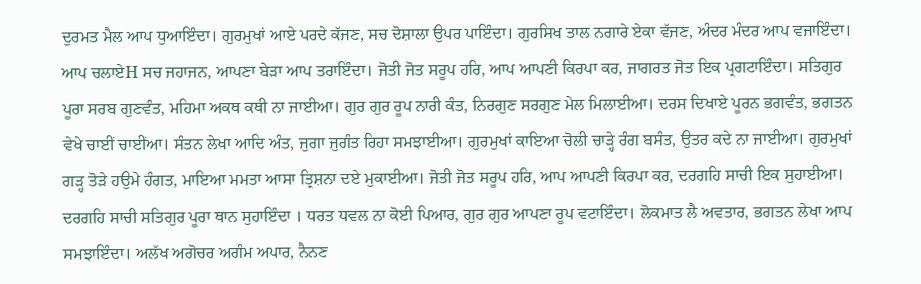ਦੁਰਮਤ ਮੈਲ ਆਪ ਧੁਆਇੰਦਾ। ਗੁਰਮੁਖਾਂ ਆਏ ਪਰਦੇ ਕੱਜਣ, ਸਚ ਦੋਸ਼ਾਲਾ ਉਪਰ ਪਾਇੰਦਾ। ਗੁਰਸਿਖ ਤਾਲ ਨਗਾਰੇ ਏਕਾ ਵੱਜਣ, ਅੰਦਰ ਮੰਦਰ ਆਪ ਵਜਾਇੰਦਾ। ਆਪ ਚਲਾਏH ਸਚ ਜਹਾਜਨ, ਆਪਣਾ ਬੇੜਾ ਆਪ ਤਰਾਇੰਦਾ। ਜੋਤੀ ਜੋਤ ਸਰੂਪ ਹਰਿ, ਆਪ ਆਪਣੀ ਕਿਰਪਾ ਕਰ, ਜਾਗਰਤ ਜੋਤ ਇਕ ਪ੍ਰਗਟਾਇੰਦਾ। ਸਤਿਗੁਰ ਪੂਰਾ ਸਰਬ ਗੁਣਵੰਤ, ਮਹਿਮਾ ਅਕਥ ਕਥੀ ਨਾ ਜਾਈਆ। ਗੁਰ ਗੁਰ ਰੂਪ ਨਾਰੀ ਕੰਤ, ਨਿਰਗੁਣ ਸਰਗੁਣ ਮੇਲ ਮਿਲਾਈਆ। ਦਰਸ ਦਿਖਾਏ ਪੂਰਨ ਭਗਵੰਤ, ਭਗਤਨ ਵੇਖੇ ਚਾਈਂ ਚਾਈਂਆ। ਸੰਤਨ ਲੇਖਾ ਆਦਿ ਅੰਤ, ਜੁਗਾ ਜੁਗੰਤ ਰਿਹਾ ਸਮਝਾਈਆ। ਗੁਰਮੁਖਾਂ ਕਾਇਆ ਚੋਲੀ ਚਾੜ੍ਹੇ ਰੰਗ ਬਸੰਤ, ਉਤਰ ਕਦੇ ਨਾ ਜਾਈਆ। ਗੁਰਮੁਖਾਂ ਗੜ੍ਹ ਤੋੜੇ ਹਉਮੇ ਹੰਗਤ, ਮਾਇਆ ਮਮਤਾ ਆਸਾ ਤ੍ਰਿਸ਼ਨਾ ਦਏ ਮੁਕਾਈਆ। ਜੋਤੀ ਜੋਤ ਸਰੂਪ ਹਰਿ, ਆਪ ਆਪਣੀ ਕਿਰਪਾ ਕਰ, ਦਰਗਹਿ ਸਾਚੀ ਇਕ ਸੁਹਾਈਆ। ਦਰਗਹਿ ਸਾਚੀ ਸਤਿਗੁਰ ਪੂਰਾ ਥਾਨ ਸੁਹਾਇੰਦਾ । ਧਰਤ ਧਵਲ ਨਾ ਕੋਈ ਪਿਆਰ, ਗੁਰ ਗੁਰ ਆਪਣਾ ਰੂਪ ਵਟਾਇੰਦਾ। ਲੋਕਮਾਤ ਲੈ ਅਵਤਾਰ, ਭਗਤਨ ਲੇਖਾ ਆਪ ਸਮਝਾਇੰਦਾ। ਅਲੱਖ ਅਗੋਚਰ ਅਗੰਮ ਅਪਾਰ, ਨੈਨਣ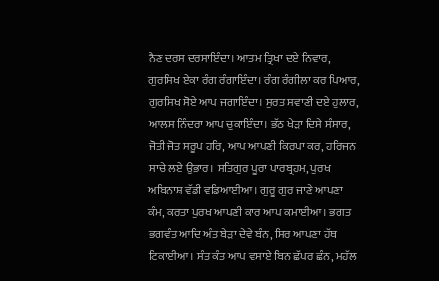ਨੈਣ ਦਰਸ ਦਰਸਾਇੰਦਾ। ਆਤਮ ਤ੍ਰਿਖਾ ਦਏ ਨਿਵਾਰ, ਗੁਰਸਿਖ ਏਕਾ ਰੰਗ ਰੰਗਾਇੰਦਾ। ਰੰਗ ਰੰਗੀਲਾ ਕਰ ਪਿਆਰ, ਗੁਰਸਿਖ ਸੋਏ ਆਪ ਜਗਾਇੰਦਾ। ਸੁਰਤ ਸਵਾਣੀ ਦਏ ਹੁਲਾਰ, ਆਲਸ ਨਿੰਦਰਾ ਆਪ ਚੁਕਾਇੰਦਾ। ਭੱਠ ਖੇੜਾ ਦਿਸੇ ਸੰਸਾਰ, ਜੋਤੀ ਜੋਤ ਸਰੂਪ ਹਰਿ, ਆਪ ਆਪਣੀ ਕਿਰਪਾ ਕਰ, ਹਰਿਜਨ ਸਾਚੇ ਲਏ ਉਭਾਰ। ਸਤਿਗੁਰ ਪੂਰਾ ਪਾਰਬ੍ਰਹਮ, ਪੁਰਖ ਅਬਿਨਾਸ਼ ਵੱਡੀ ਵਡਿਆਈਆ। ਗੁਰੂ ਗੁਰ ਜਾਣੇ ਆਪਣਾ ਕੰਮ, ਕਰਤਾ ਪੁਰਖ ਆਪਣੀ ਕਾਰ ਆਪ ਕਮਾਈਆ। ਭਗਤ ਭਗਵੰਤ ਆਦਿ ਅੰਤ ਬੇੜਾ ਦੇਵੇ ਬੰਨ, ਸਿਰ ਆਪਣਾ ਹੱਥ ਟਿਕਾਈਆ। ਸੰਤ ਕੰਤ ਆਪ ਵਸਾਏ ਬਿਨ ਛੱਪਰ ਛੰਨ, ਮਹੱਲ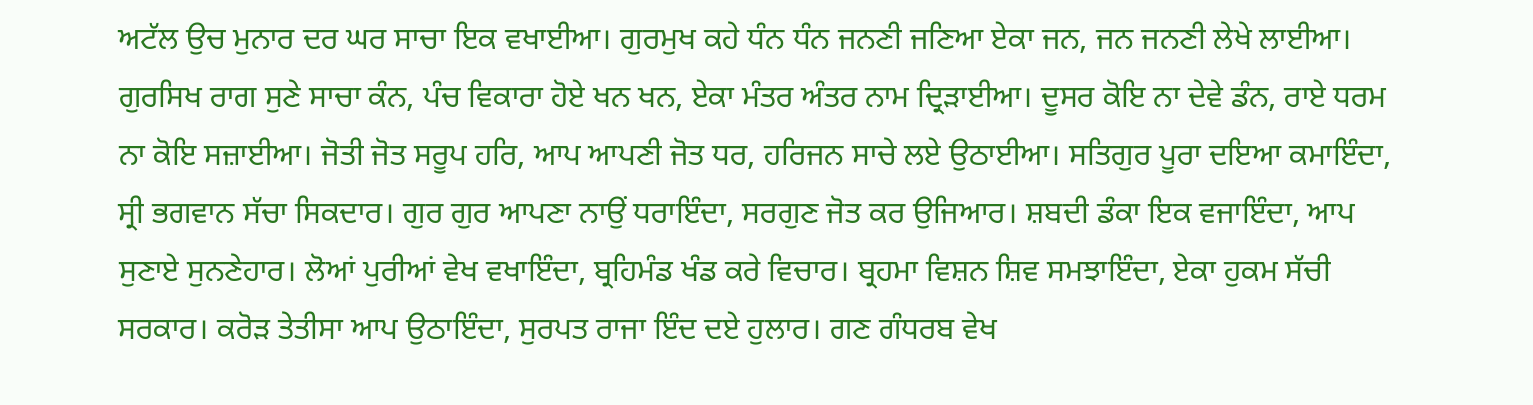ਅਟੱਲ ਉਚ ਮੁਨਾਰ ਦਰ ਘਰ ਸਾਚਾ ਇਕ ਵਖਾਈਆ। ਗੁਰਮੁਖ ਕਹੇ ਧੰਨ ਧੰਨ ਜਨਣੀ ਜਣਿਆ ਏਕਾ ਜਨ, ਜਨ ਜਨਣੀ ਲੇਖੇ ਲਾਈਆ। ਗੁਰਸਿਖ ਰਾਗ ਸੁਣੇ ਸਾਚਾ ਕੰਨ, ਪੰਚ ਵਿਕਾਰਾ ਹੋਏ ਖਨ ਖਨ, ਏਕਾ ਮੰਤਰ ਅੰਤਰ ਨਾਮ ਦ੍ਰਿੜਾਈਆ। ਦੂਸਰ ਕੋਇ ਨਾ ਦੇਵੇ ਡੰਨ, ਰਾਏ ਧਰਮ ਨਾ ਕੋਇ ਸਜ਼ਾਈਆ। ਜੋਤੀ ਜੋਤ ਸਰੂਪ ਹਰਿ, ਆਪ ਆਪਣੀ ਜੋਤ ਧਰ, ਹਰਿਜਨ ਸਾਚੇ ਲਏ ਉਠਾਈਆ। ਸਤਿਗੁਰ ਪੂਰਾ ਦਇਆ ਕਮਾਇੰਦਾ, ਸ੍ਰੀ ਭਗਵਾਨ ਸੱਚਾ ਸਿਕਦਾਰ। ਗੁਰ ਗੁਰ ਆਪਣਾ ਨਾਉਂ ਧਰਾਇੰਦਾ, ਸਰਗੁਣ ਜੋਤ ਕਰ ਉਜਿਆਰ। ਸ਼ਬਦੀ ਡੰਕਾ ਇਕ ਵਜਾਇੰਦਾ, ਆਪ ਸੁਣਾਏ ਸੁਨਣੇਹਾਰ। ਲੋਆਂ ਪੁਰੀਆਂ ਵੇਖ ਵਖਾਇੰਦਾ, ਬ੍ਰਹਿਮੰਡ ਖੰਡ ਕਰੇ ਵਿਚਾਰ। ਬ੍ਰਹਮਾ ਵਿਸ਼ਨ ਸ਼ਿਵ ਸਮਝਾਇੰਦਾ, ਏਕਾ ਹੁਕਮ ਸੱਚੀ ਸਰਕਾਰ। ਕਰੋੜ ਤੇਤੀਸਾ ਆਪ ਉਠਾਇੰਦਾ, ਸੁਰਪਤ ਰਾਜਾ ਇੰਦ ਦਏ ਹੁਲਾਰ। ਗਣ ਗੰਧਰਬ ਵੇਖ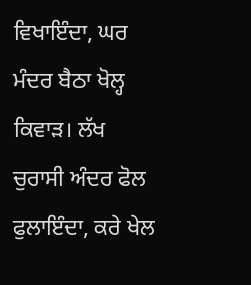ਵਿਖਾਇੰਦਾ, ਘਰ ਮੰਦਰ ਬੈਠਾ ਖੋਲ੍ਹ ਕਿਵਾੜ। ਲੱਖ ਚੁਰਾਸੀ ਅੰਦਰ ਫੋਲ ਫੁਲਾਇੰਦਾ, ਕਰੇ ਖੇਲ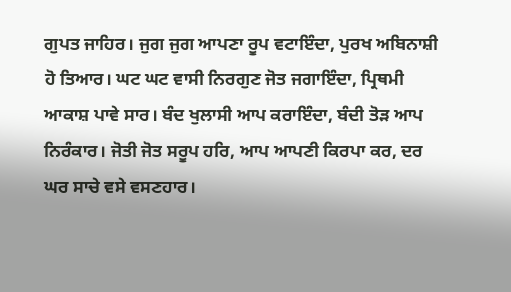ਗੁਪਤ ਜਾਹਿਰ। ਜੁਗ ਜੁਗ ਆਪਣਾ ਰੂਪ ਵਟਾਇੰਦਾ, ਪੁਰਖ ਅਬਿਨਾਸ਼ੀ ਹੋ ਤਿਆਰ। ਘਟ ਘਟ ਵਾਸੀ ਨਿਰਗੁਣ ਜੋਤ ਜਗਾਇੰਦਾ, ਪ੍ਰਿਥਮੀ ਆਕਾਸ਼ ਪਾਵੇ ਸਾਰ। ਬੰਦ ਖੁਲਾਸੀ ਆਪ ਕਰਾਇੰਦਾ, ਬੰਦੀ ਤੋੜ ਆਪ ਨਿਰੰਕਾਰ। ਜੋਤੀ ਜੋਤ ਸਰੂਪ ਹਰਿ, ਆਪ ਆਪਣੀ ਕਿਰਪਾ ਕਰ, ਦਰ ਘਰ ਸਾਚੇ ਵਸੇ ਵਸਣਹਾਰ।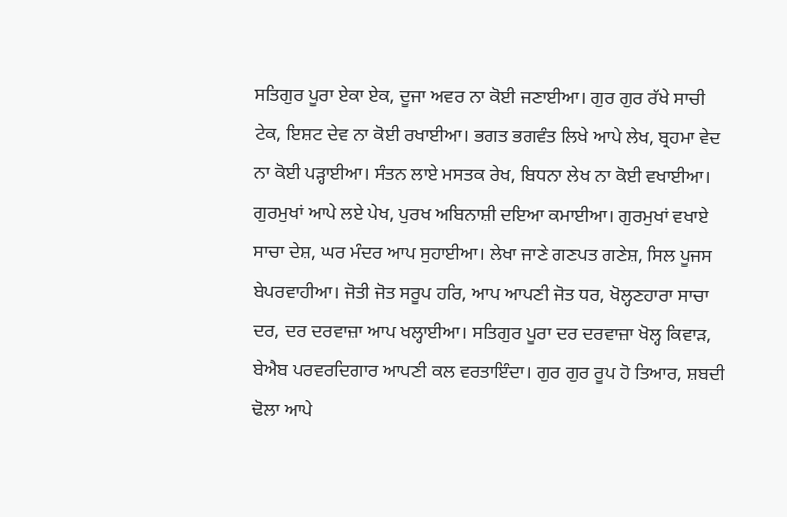ਸਤਿਗੁਰ ਪੂਰਾ ਏਕਾ ਏਕ, ਦੂਜਾ ਅਵਰ ਨਾ ਕੋਈ ਜਣਾਈਆ। ਗੁਰ ਗੁਰ ਰੱਖੇ ਸਾਚੀ ਟੇਕ, ਇਸ਼ਟ ਦੇਵ ਨਾ ਕੋਈ ਰਖਾਈਆ। ਭਗਤ ਭਗਵੰਤ ਲਿਖੇ ਆਪੇ ਲੇਖ, ਬ੍ਰਹਮਾ ਵੇਦ ਨਾ ਕੋਈ ਪੜ੍ਹਾਈਆ। ਸੰਤਨ ਲਾਏ ਮਸਤਕ ਰੇਖ, ਬਿਧਨਾ ਲੇਖ ਨਾ ਕੋਈ ਵਖਾਈਆ। ਗੁਰਮੁਖਾਂ ਆਪੇ ਲਏ ਪੇਖ, ਪੁਰਖ ਅਬਿਨਾਸ਼ੀ ਦਇਆ ਕਮਾਈਆ। ਗੁਰਮੁਖਾਂ ਵਖਾਏ ਸਾਚਾ ਦੇਸ਼, ਘਰ ਮੰਦਰ ਆਪ ਸੁਹਾਈਆ। ਲੇਖਾ ਜਾਣੇ ਗਣਪਤ ਗਣੇਸ਼, ਸਿਲ ਪੂਜਸ ਬੇਪਰਵਾਹੀਆ। ਜੋਤੀ ਜੋਤ ਸਰੂਪ ਹਰਿ, ਆਪ ਆਪਣੀ ਜੋਤ ਧਰ, ਖੋਲ੍ਹਣਹਾਰਾ ਸਾਚਾ ਦਰ, ਦਰ ਦਰਵਾਜ਼ਾ ਆਪ ਖਲ੍ਹਾਈਆ। ਸਤਿਗੁਰ ਪੂਰਾ ਦਰ ਦਰਵਾਜ਼ਾ ਖੋਲ੍ਹ ਕਿਵਾੜ, ਬੇਐਬ ਪਰਵਰਦਿਗਾਰ ਆਪਣੀ ਕਲ ਵਰਤਾਇੰਦਾ। ਗੁਰ ਗੁਰ ਰੂਪ ਹੋ ਤਿਆਰ, ਸ਼ਬਦੀ ਢੋਲਾ ਆਪੇ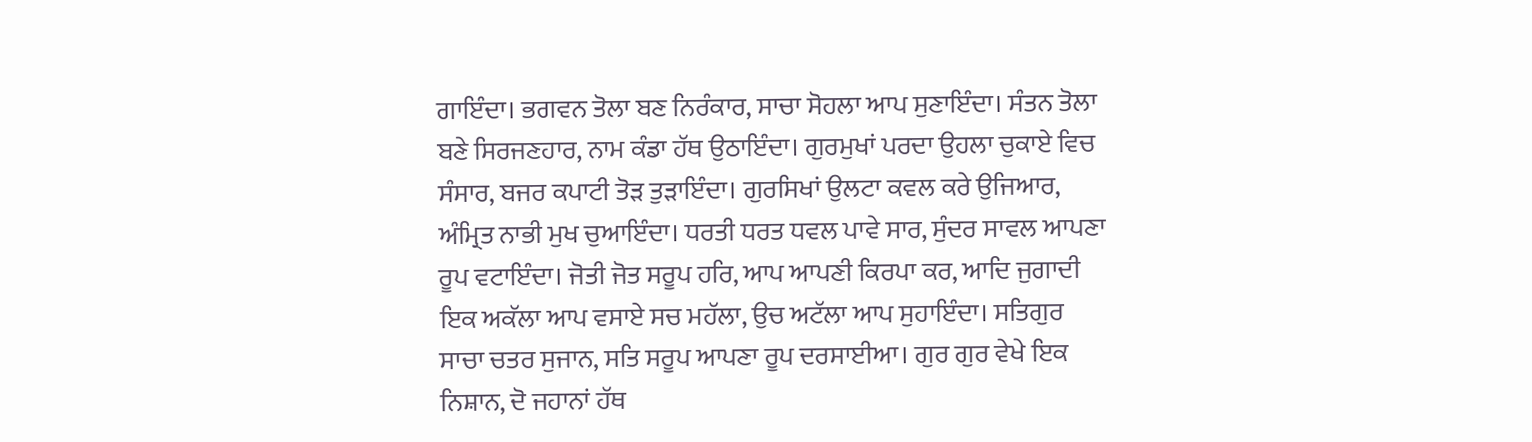ਗਾਇੰਦਾ। ਭਗਵਨ ਤੋਲਾ ਬਣ ਨਿਰੰਕਾਰ, ਸਾਚਾ ਸੋਹਲਾ ਆਪ ਸੁਣਾਇੰਦਾ। ਸੰਤਨ ਤੋਲਾ ਬਣੇ ਸਿਰਜਣਹਾਰ, ਨਾਮ ਕੰਡਾ ਹੱਥ ਉਠਾਇੰਦਾ। ਗੁਰਮੁਖਾਂ ਪਰਦਾ ਉਹਲਾ ਚੁਕਾਏ ਵਿਚ ਸੰਸਾਰ, ਬਜਰ ਕਪਾਟੀ ਤੋੜ ਤੁੜਾਇੰਦਾ। ਗੁਰਸਿਖਾਂ ਉਲਟਾ ਕਵਲ ਕਰੇ ਉਜਿਆਰ, ਅੰਮ੍ਰਿਤ ਨਾਭੀ ਮੁਖ ਚੁਆਇੰਦਾ। ਧਰਤੀ ਧਰਤ ਧਵਲ ਪਾਵੇ ਸਾਰ, ਸੁੰਦਰ ਸਾਵਲ ਆਪਣਾ ਰੂਪ ਵਟਾਇੰਦਾ। ਜੋਤੀ ਜੋਤ ਸਰੂਪ ਹਰਿ, ਆਪ ਆਪਣੀ ਕਿਰਪਾ ਕਰ, ਆਦਿ ਜੁਗਾਦੀ ਇਕ ਅਕੱਲਾ ਆਪ ਵਸਾਏ ਸਚ ਮਹੱਲਾ, ਉਚ ਅਟੱਲਾ ਆਪ ਸੁਹਾਇੰਦਾ। ਸਤਿਗੁਰ ਸਾਚਾ ਚਤਰ ਸੁਜਾਨ, ਸਤਿ ਸਰੂਪ ਆਪਣਾ ਰੂਪ ਦਰਸਾਈਆ। ਗੁਰ ਗੁਰ ਵੇਖੇ ਇਕ ਨਿਸ਼ਾਨ, ਦੋ ਜਹਾਨਾਂ ਹੱਥ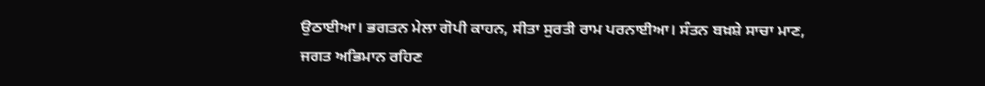ਉਠਾਈਆ। ਭਗਤਨ ਮੇਲਾ ਗੋਪੀ ਕਾਹਨ, ਸੀਤਾ ਸੁਰਤੀ ਰਾਮ ਪਰਨਾਈਆ। ਸੰਤਨ ਬਖ਼ਸ਼ੇ ਸਾਚਾ ਮਾਣ, ਜਗਤ ਅਭਿਮਾਨ ਰਹਿਣ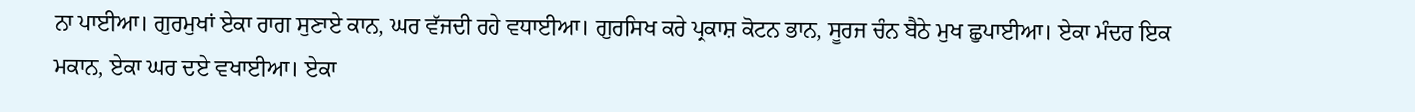ਨਾ ਪਾਈਆ। ਗੁਰਮੁਖਾਂ ਏਕਾ ਰਾਗ ਸੁਣਾਏ ਕਾਨ, ਘਰ ਵੱਜਦੀ ਰਹੇ ਵਧਾਈਆ। ਗੁਰਸਿਖ ਕਰੇ ਪ੍ਰਕਾਸ਼ ਕੋਟਨ ਭਾਨ, ਸੂਰਜ ਚੰਨ ਬੈਠੇ ਮੁਖ ਛੁਪਾਈਆ। ਏਕਾ ਮੰਦਰ ਇਕ ਮਕਾਨ, ਏਕਾ ਘਰ ਦਏ ਵਖਾਈਆ। ਏਕਾ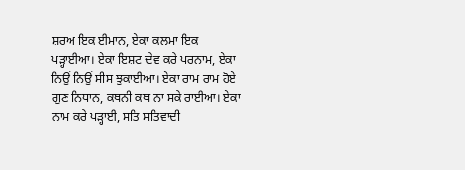ਸ਼ਰਅ ਇਕ ਈਮਾਨ, ਏਕਾ ਕਲਮਾ ਇਕ ਪੜ੍ਹਾਈਆ। ਏਕਾ ਇਸ਼ਟ ਦੇਵ ਕਰੇ ਪਰਨਾਮ, ਏਕਾ ਨਿਉਂ ਨਿਉਂ ਸੀਸ ਝੁਕਾਈਆ। ਏਕਾ ਰਾਮ ਰਾਮ ਹੋਏ ਗੁਣ ਨਿਧਾਨ, ਕਥਨੀ ਕਥ ਨਾ ਸਕੇ ਰਾਈਆ। ਏਕਾ ਨਾਮ ਕਰੇ ਪੜ੍ਹਾਈ, ਸਤਿ ਸਤਿਵਾਦੀ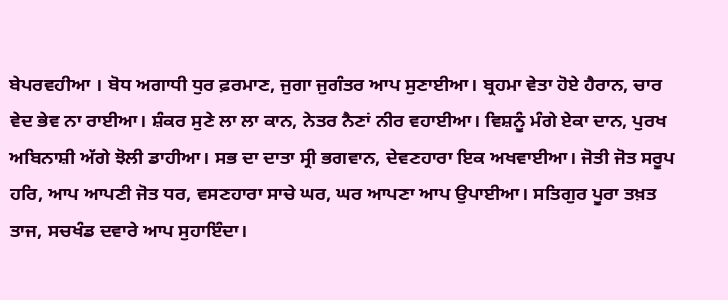ਬੇਪਰਵਹੀਆ । ਬੋਧ ਅਗਾਧੀ ਧੁਰ ਫ਼ਰਮਾਣ, ਜੁਗਾ ਜੁਗੰਤਰ ਆਪ ਸੁਣਾਈਆ। ਬ੍ਰਹਮਾ ਵੇਤਾ ਹੋਏ ਹੈਰਾਨ, ਚਾਰ ਵੇਦ ਭੇਵ ਨਾ ਰਾਈਆ। ਸ਼ੰਕਰ ਸੁਣੇ ਲਾ ਲਾ ਕਾਨ, ਨੇਤਰ ਨੈਣਾਂ ਨੀਰ ਵਹਾਈਆ। ਵਿਸ਼ਨੂੰ ਮੰਗੇ ਏਕਾ ਦਾਨ, ਪੁਰਖ ਅਬਿਨਾਸ਼ੀ ਅੱਗੇ ਝੋਲੀ ਡਾਹੀਆ। ਸਭ ਦਾ ਦਾਤਾ ਸ੍ਰੀ ਭਗਵਾਨ, ਦੇਵਣਹਾਰਾ ਇਕ ਅਖਵਾਈਆ। ਜੋਤੀ ਜੋਤ ਸਰੂਪ ਹਰਿ, ਆਪ ਆਪਣੀ ਜੋਤ ਧਰ, ਵਸਣਹਾਰਾ ਸਾਚੇ ਘਰ, ਘਰ ਆਪਣਾ ਆਪ ਉਪਾਈਆ। ਸਤਿਗੁਰ ਪੂਰਾ ਤਖ਼ਤ ਤਾਜ, ਸਚਖੰਡ ਦਵਾਰੇ ਆਪ ਸੁਹਾਇੰਦਾ।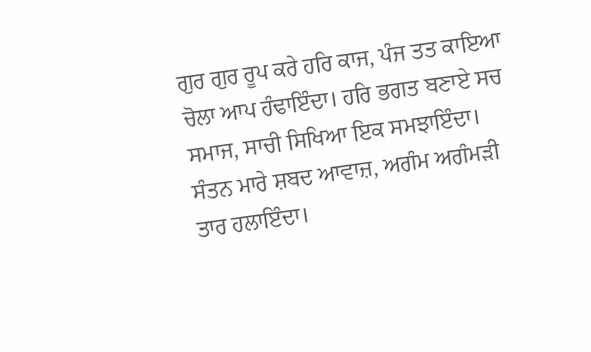ਗੁਰ ਗੁਰ ਰੂਪ ਕਰੇ ਹਰਿ ਕਾਜ, ਪੰਜ ਤਤ ਕਾਇਆ ਚੋਲਾ ਆਪ ਹੰਢਾਇੰਦਾ। ਹਰਿ ਭਗਤ ਬਣਾਏ ਸਚ ਸਮਾਜ, ਸਾਚੀ ਸਿਖਿਆ ਇਕ ਸਮਝਾਇੰਦਾ। ਸੰਤਨ ਮਾਰੇ ਸ਼ਬਦ ਆਵਾਜ਼, ਅਗੰਮ ਅਗੰਮੜੀ ਤਾਰ ਹਲਾਇੰਦਾ।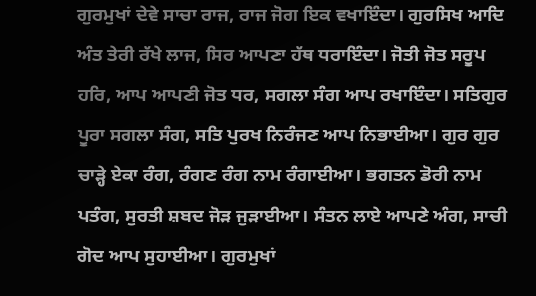ਗੁਰਮੁਖਾਂ ਦੇਵੇ ਸਾਚਾ ਰਾਜ, ਰਾਜ ਜੋਗ ਇਕ ਵਖਾਇੰਦਾ। ਗੁਰਸਿਖ ਆਦਿ ਅੰਤ ਤੇਰੀ ਰੱਖੇ ਲਾਜ, ਸਿਰ ਆਪਣਾ ਹੱਥ ਧਰਾਇੰਦਾ। ਜੋਤੀ ਜੋਤ ਸਰੂਪ ਹਰਿ, ਆਪ ਆਪਣੀ ਜੋਤ ਧਰ, ਸਗਲਾ ਸੰਗ ਆਪ ਰਖਾਇੰਦਾ। ਸਤਿਗੁਰ ਪੂਰਾ ਸਗਲਾ ਸੰਗ, ਸਤਿ ਪੁਰਖ ਨਿਰੰਜਣ ਆਪ ਨਿਭਾਈਆ। ਗੁਰ ਗੁਰ ਚਾੜ੍ਹੇ ਏਕਾ ਰੰਗ, ਰੰਗਣ ਰੰਗ ਨਾਮ ਰੰਗਾਈਆ। ਭਗਤਨ ਡੋਰੀ ਨਾਮ ਪਤੰਗ, ਸੁਰਤੀ ਸ਼ਬਦ ਜੋੜ ਜੁੜਾਈਆ। ਸੰਤਨ ਲਾਏ ਆਪਣੇ ਅੰਗ, ਸਾਚੀ ਗੋਦ ਆਪ ਸੁਹਾਈਆ। ਗੁਰਮੁਖਾਂ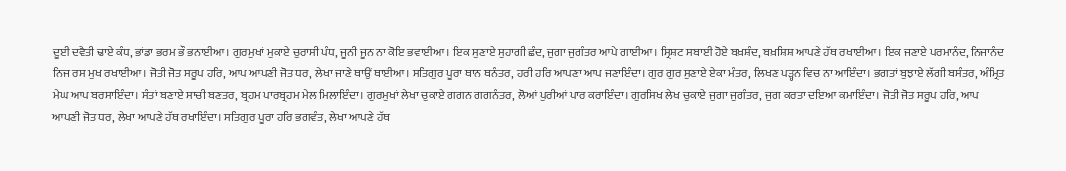ਦੂਈ ਦਵੈਤੀ ਢਾਏ ਕੰਧ, ਭਾਂਡਾ ਭਰਮ ਭੌ ਭਨਾਈਆ। ਗੁਰਮੁਖਾਂ ਮੁਕਾਏ ਚੁਰਾਸੀ ਪੰਧ, ਜੂਨੀ ਜੂਨ ਨਾ ਕੋਇ ਭਵਾਈਆ। ਇਕ ਸੁਣਾਏ ਸੁਹਾਗੀ ਛੰਦ, ਜੁਗਾ ਜੁਗੰਤਰ ਆਪੇ ਗਾਈਆ। ਸ੍ਰਿਸ਼ਟ ਸਬਾਈ ਹੋਏ ਬਖ਼ਸ਼ੰਦ, ਬਖ਼ਸ਼ਿਸ਼ ਆਪਣੇ ਹੱਥ ਰਖਾਈਆ। ਇਕ ਜਣਾਏ ਪਰਮਾਨੰਦ, ਨਿਜਾਨੰਦ ਨਿਜ ਰਸ ਮੁਖ ਰਖਾਈਆ। ਜੋਤੀ ਜੋਤ ਸਰੂਪ ਹਰਿ, ਆਪ ਆਪਣੀ ਜੋਤ ਧਰ, ਲੇਖਾ ਜਾਣੇ ਥਾਉਂ ਥਾਈਆ। ਸਤਿਗੁਰ ਪੂਰਾ ਥਾਨ ਥਨੰਤਰ, ਹਰੀ ਹਰਿ ਆਪਣਾ ਆਪ ਜਣਾਇੰਦਾ। ਗੁਰ ਗੁਰ ਸੁਣਾਏ ਏਕਾ ਮੰਤਰ, ਲਿਖਣ ਪੜ੍ਹਨ ਵਿਚ ਨਾ ਆਇੰਦਾ। ਭਗਤਾਂ ਬੁਝਾਏ ਲੱਗੀ ਬਸੰਤਰ, ਅੰਮ੍ਰਿਤ ਮੇਘ ਆਪ ਬਰਸਾਇੰਦਾ। ਸੰਤਾਂ ਬਣਾਏ ਸਾਚੀ ਬਣਤਰ, ਬ੍ਰਹਮ ਪਾਰਬ੍ਰਹਮ ਮੇਲ ਮਿਲਾਇੰਦਾ। ਗੁਰਮੁਖਾਂ ਲੇਖਾ ਚੁਕਾਏ ਗਗਨ ਗਗਨੰਤਰ, ਲੋਆਂ ਪੁਰੀਆਂ ਪਾਰ ਕਰਾਇੰਦਾ। ਗੁਰਸਿਖ ਲੇਖ ਚੁਕਾਏ ਜੁਗਾ ਜੁਗੰਤਰ, ਜੁਗ ਕਰਤਾ ਦਇਆ ਕਮਾਇੰਦਾ। ਜੋਤੀ ਜੋਤ ਸਰੂਪ ਹਰਿ, ਆਪ ਆਪਣੀ ਜੋਤ ਧਰ, ਲੇਖਾ ਆਪਣੇ ਹੱਥ ਰਖਾਇੰਦਾ। ਸਤਿਗੁਰ ਪੂਰਾ ਹਰਿ ਭਗਵੰਤ, ਲੇਖਾ ਆਪਣੇ ਹੱਥ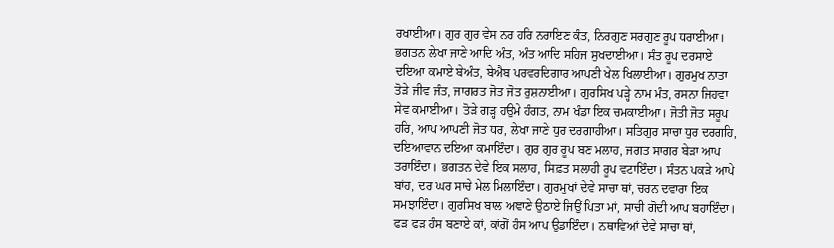ਰਖਾਈਆ। ਗੁਰ ਗੁਰ ਵੇਸ ਨਰ ਹਰਿ ਨਰਾਇਣ ਕੰਤ, ਨਿਰਗੁਣ ਸਰਗੁਣ ਰੂਪ ਧਰਾਈਆ। ਭਗਤਨ ਲੇਖਾ ਜਾਣੇ ਆਦਿ ਅੰਤ, ਅੰਤ ਆਦਿ ਸਹਿਜ ਸੁਖਦਾਈਆ। ਸੰਤ ਰੂਪ ਦਰਸਾਏ ਦਇਆ ਕਮਾਏ ਬੇਅੰਤ, ਬੇਐਬ ਪਰਵਰਦਿਗਾਰ ਆਪਣੀ ਖੇਲ ਖਿਲਾਈਆ। ਗੁਰਮੁਖ ਨਾਤਾ ਤੋੜੇ ਜੀਵ ਜੰਤ, ਜਾਗਰਤ ਜੋਤ ਜੋਤ ਰੁਸ਼ਨਾਈਆ। ਗੁਰਸਿਖ ਪੜ੍ਹੇ ਨਾਮ ਮੰਤ, ਰਸਨਾ ਜਿਹਵਾ ਸੇਵ ਕਮਾਈਆ। ਤੋੜੇ ਗੜ੍ਹ ਹਉਮੇ ਹੰਗਤ, ਨਾਮ ਖੰਡਾ ਇਕ ਚਮਕਾਈਆ। ਜੋਤੀ ਜੋਤ ਸਰੂਪ ਹਰਿ, ਆਪ ਆਪਣੀ ਜੋਤ ਧਰ, ਲੇਖਾ ਜਾਣੇ ਧੁਰ ਦਰਗਾਹੀਆ। ਸਤਿਗੁਰ ਸਾਚਾ ਧੁਰ ਦਰਗਹਿ, ਦਇਆਵਾਨ ਦਇਆ ਕਮਾਇੰਦਾ। ਗੁਰ ਗੁਰ ਰੂਪ ਬਣ ਮਲਾਹ, ਜਗਤ ਸਾਗਰ ਬੇੜਾ ਆਪ ਤਰਾਇੰਦਾ। ਭਗਤਨ ਦੇਵੇ ਇਕ ਸਲਾਹ, ਸਿਫ਼ਤ ਸਲਾਹੀ ਰੂਪ ਵਟਾਇੰਦਾ। ਸੰਤਨ ਪਕੜੇ ਆਪੇ ਬਾਂਹ, ਦਰ ਘਰ ਸਾਚੇ ਮੇਲ ਮਿਲਾਇੰਦਾ। ਗੁਰਮੁਖਾਂ ਦੇਵੇ ਸਾਚਾ ਥਾਂ, ਚਰਨ ਦਵਾਰਾ ਇਕ ਸਮਝਾਇੰਦਾ। ਗੁਰਸਿਖ ਬਾਲ ਅਞਾਣੇ ਉਠਾਏ ਜਿਉਂ ਪਿਤਾ ਮਾਂ, ਸਾਚੀ ਗੋਦੀ ਆਪ ਬਹਾਇੰਦਾ। ਫੜ ਫੜ ਹੰਸ ਬਣਾਏ ਕਾਂ, ਕਾਂਗੋਂ ਹੰਸ ਆਪ ਉਡਾਇੰਦਾ। ਨਥਾਵਿਆਂ ਦੇਵੇ ਸਾਚਾ ਥਾਂ,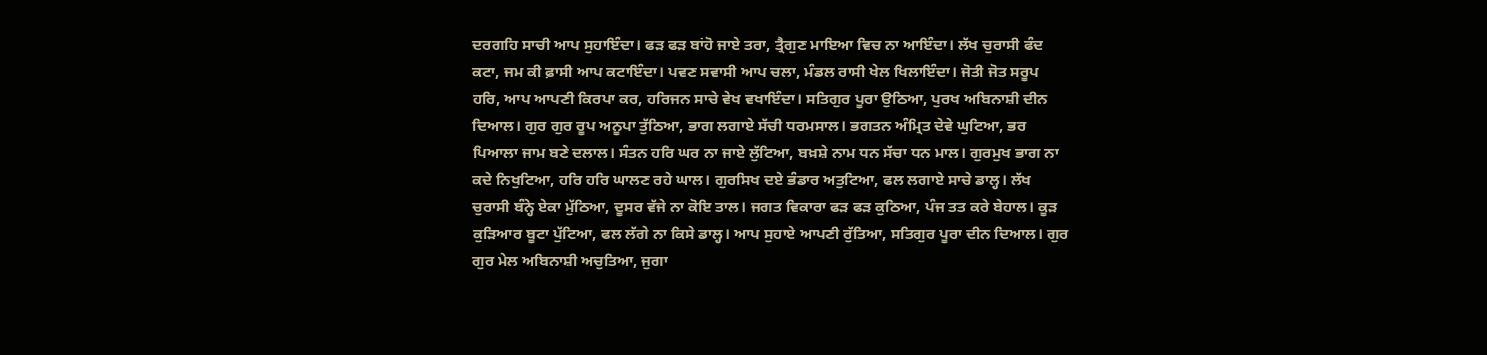ਦਰਗਹਿ ਸਾਚੀ ਆਪ ਸੁਹਾਇੰਦਾ। ਫੜ ਫੜ ਬਾਂਹੋ ਜਾਏ ਤਰਾ, ਤ੍ਰੈਗੁਣ ਮਾਇਆ ਵਿਚ ਨਾ ਆਇੰਦਾ। ਲੱਖ ਚੁਰਾਸੀ ਫੰਦ ਕਟਾ, ਜਮ ਕੀ ਫ਼ਾਸੀ ਆਪ ਕਟਾਇੰਦਾ। ਪਵਣ ਸਵਾਸੀ ਆਪ ਚਲਾ, ਮੰਡਲ ਰਾਸੀ ਖੇਲ ਖਿਲਾਇੰਦਾ। ਜੋਤੀ ਜੋਤ ਸਰੂਪ ਹਰਿ, ਆਪ ਆਪਣੀ ਕਿਰਪਾ ਕਰ, ਹਰਿਜਨ ਸਾਚੇ ਵੇਖ ਵਖਾਇੰਦਾ। ਸਤਿਗੁਰ ਪੂਰਾ ਉਠਿਆ, ਪੁਰਖ ਅਬਿਨਾਸ਼ੀ ਦੀਨ ਦਿਆਲ। ਗੁਰ ਗੁਰ ਰੂਪ ਅਨੂਪਾ ਤੁੱਠਿਆ, ਭਾਗ ਲਗਾਏ ਸੱਚੀ ਧਰਮਸਾਲ। ਭਗਤਨ ਅੰਮ੍ਰਿਤ ਦੇਵੇ ਘੁਟਿਆ, ਭਰ ਪਿਆਲਾ ਜਾਮ ਬਣੇ ਦਲਾਲ। ਸੰਤਨ ਹਰਿ ਘਰ ਨਾ ਜਾਏ ਲੁੱਟਿਆ, ਬਖ਼ਸ਼ੇ ਨਾਮ ਧਨ ਸੱਚਾ ਧਨ ਮਾਲ। ਗੁਰਮੁਖ ਭਾਗ ਨਾ ਕਦੇ ਨਿਖੁਟਿਆ, ਹਰਿ ਹਰਿ ਘਾਲਣ ਰਹੇ ਘਾਲ। ਗੁਰਸਿਖ ਦਏ ਭੰਡਾਰ ਅਤੁਟਿਆ, ਫਲ ਲਗਾਏ ਸਾਚੇ ਡਾਲ੍ਹ। ਲੱਖ ਚੁਰਾਸੀ ਬੰਨ੍ਹੇ ਏਕਾ ਮੁੱਠਿਆ, ਦੂਸਰ ਵੱਜੇ ਨਾ ਕੋਇ ਤਾਲ। ਜਗਤ ਵਿਕਾਰਾ ਫੜ ਫੜ ਕੁਠਿਆ, ਪੰਜ ਤਤ ਕਰੇ ਬੇਹਾਲ। ਕੂੜ ਕੁੜਿਆਰ ਬੂਟਾ ਪੁੱਟਿਆ, ਫਲ ਲੱਗੇ ਨਾ ਕਿਸੇ ਡਾਲ੍ਹ। ਆਪ ਸੁਹਾਏ ਆਪਣੀ ਰੁੱਤਿਆ, ਸਤਿਗੁਰ ਪੂਰਾ ਦੀਨ ਦਿਆਲ। ਗੁਰ ਗੁਰ ਮੇਲ ਅਬਿਨਾਸ਼ੀ ਅਚੁਤਿਆ, ਜੁਗਾ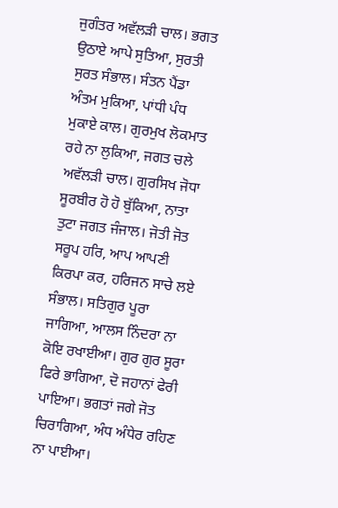ਜੁਗੰਤਰ ਅਵੱਲੜੀ ਚਾਲ। ਭਗਤ ਉਠਾਏ ਆਪੇ ਸੁਤਿਆ, ਸੁਰਤੀ ਸੁਰਤ ਸੰਭਾਲ। ਸੰਤਨ ਪੈਂਡਾ ਅੰਤਮ ਮੁਕਿਆ, ਪਾਂਧੀ ਪੰਧ ਮੁਕਾਏ ਕਾਲ। ਗੁਰਮੁਖ ਲੋਕਮਾਤ ਰਹੇ ਨਾ ਲੁਕਿਆ, ਜਗਤ ਚਲੇ ਅਵੱਲੜੀ ਚਾਲ। ਗੁਰਸਿਖ ਜੋਧਾ ਸੂਰਬੀਰ ਹੋ ਹੋ ਬੁੱਕਿਆ, ਨਾਤਾ ਤੁਟਾ ਜਗਤ ਜੰਜਾਲ। ਜੋਤੀ ਜੋਤ ਸਰੂਪ ਹਰਿ, ਆਪ ਆਪਣੀ ਕਿਰਪਾ ਕਰ, ਹਰਿਜਨ ਸਾਚੇ ਲਏ ਸੰਭਾਲ। ਸਤਿਗੁਰ ਪੂਰਾ ਜਾਗਿਆ, ਆਲਸ ਨਿੰਦਰਾ ਨਾ ਕੋਇ ਰਖਾਈਆ। ਗੁਰ ਗੁਰ ਸੂਰਾ ਫਿਰੇ ਭਾਗਿਆ, ਦੋ ਜਹਾਨਾਂ ਫੇਰੀ ਪਾਇਆ। ਭਗਤਾਂ ਜਗੇ ਜੋਤ ਚਿਰਾਗਿਆ, ਅੰਧ ਅੰਧੇਰ ਰਹਿਣ ਨਾ ਪਾਈਆ।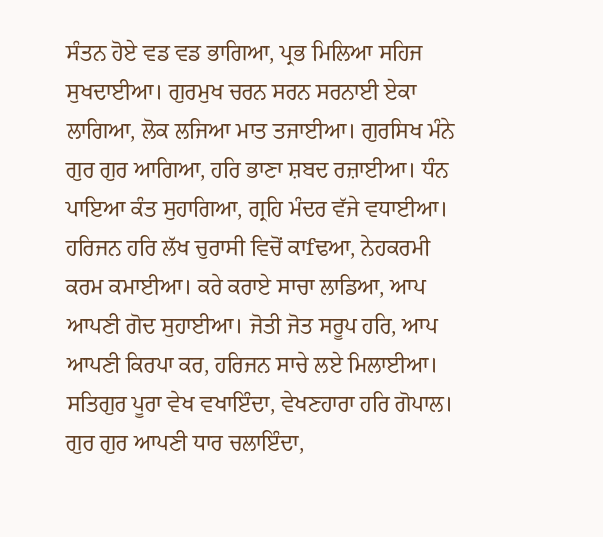ਸੰਤਨ ਹੋਏ ਵਡ ਵਡ ਭਾਗਿਆ, ਪ੍ਰਭ ਮਿਲਿਆ ਸਹਿਜ ਸੁਖਦਾਈਆ। ਗੁਰਮੁਖ ਚਰਨ ਸਰਨ ਸਰਨਾਈ ਏਕਾ ਲਾਗਿਆ, ਲੋਕ ਲਜਿਆ ਮਾਤ ਤਜਾਈਆ। ਗੁਰਸਿਖ ਮੰਨੇ ਗੁਰ ਗੁਰ ਆਗਿਆ, ਹਰਿ ਭਾਣਾ ਸ਼ਬਦ ਰਜ਼ਾਈਆ। ਧੰਨ ਪਾਇਆ ਕੰਤ ਸੁਹਾਗਿਆ, ਗ੍ਰਹਿ ਮੰਦਰ ਵੱਜੇ ਵਧਾਈਆ। ਹਰਿਜਨ ਹਰਿ ਲੱਖ ਚੁਰਾਸੀ ਵਿਚੋਂ ਕਾfਢਆ, ਨੇਹਕਰਮੀ ਕਰਮ ਕਮਾਈਆ। ਕਰੇ ਕਰਾਏ ਸਾਚਾ ਲਾਡਿਆ, ਆਪ ਆਪਣੀ ਗੋਦ ਸੁਹਾਈਆ। ਜੋਤੀ ਜੋਤ ਸਰੂਪ ਹਰਿ, ਆਪ ਆਪਣੀ ਕਿਰਪਾ ਕਰ, ਹਰਿਜਨ ਸਾਚੇ ਲਏ ਮਿਲਾਈਆ। ਸਤਿਗੁਰ ਪੂਰਾ ਵੇਖ ਵਖਾਇੰਦਾ, ਵੇਖਣਹਾਰਾ ਹਰਿ ਗੋਪਾਲ। ਗੁਰ ਗੁਰ ਆਪਣੀ ਧਾਰ ਚਲਾਇੰਦਾ,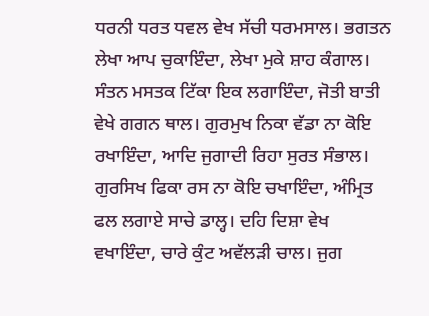ਧਰਨੀ ਧਰਤ ਧਵਲ ਵੇਖ ਸੱਚੀ ਧਰਮਸਾਲ। ਭਗਤਨ ਲੇਖਾ ਆਪ ਚੁਕਾਇੰਦਾ, ਲੇਖਾ ਮੁਕੇ ਸ਼ਾਹ ਕੰਗਾਲ। ਸੰਤਨ ਮਸਤਕ ਟਿੱਕਾ ਇਕ ਲਗਾਇੰਦਾ, ਜੋਤੀ ਬਾਤੀ ਵੇਖੇ ਗਗਨ ਥਾਲ। ਗੁਰਮੁਖ ਨਿਕਾ ਵੱਡਾ ਨਾ ਕੋਇ ਰਖਾਇੰਦਾ, ਆਦਿ ਜੁਗਾਦੀ ਰਿਹਾ ਸੁਰਤ ਸੰਭਾਲ। ਗੁਰਸਿਖ ਫਿਕਾ ਰਸ ਨਾ ਕੋਇ ਚਖਾਇੰਦਾ, ਅੰਮ੍ਰਿਤ ਫਲ ਲਗਾਏ ਸਾਚੇ ਡਾਲ੍ਹ। ਦਹਿ ਦਿਸ਼ਾ ਵੇਖ ਵਖਾਇੰਦਾ, ਚਾਰੇ ਕੁੰਟ ਅਵੱਲੜੀ ਚਾਲ। ਜੁਗ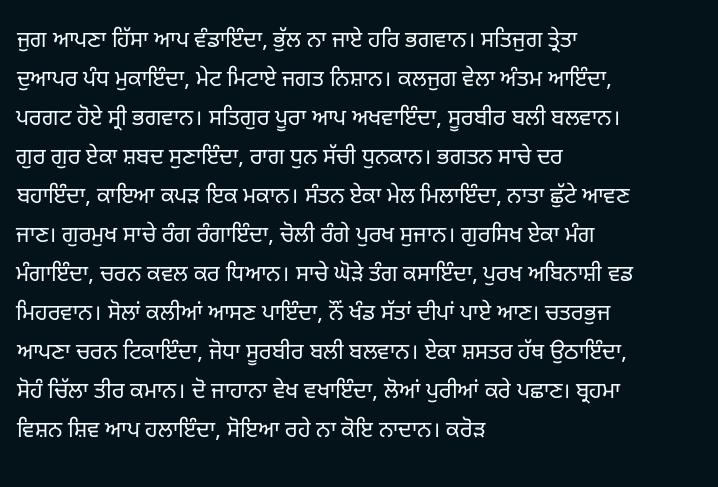ਜੁਗ ਆਪਣਾ ਹਿੱਸਾ ਆਪ ਵੰਡਾਇੰਦਾ, ਭੁੱਲ ਨਾ ਜਾਏ ਹਰਿ ਭਗਵਾਨ। ਸਤਿਜੁਗ ਤ੍ਰੇਤਾ ਦੁਆਪਰ ਪੰਧ ਮੁਕਾਇੰਦਾ, ਮੇਟ ਮਿਟਾਏ ਜਗਤ ਨਿਸ਼ਾਨ। ਕਲਜੁਗ ਵੇਲਾ ਅੰਤਮ ਆਇੰਦਾ, ਪਰਗਟ ਹੋਏ ਸ੍ਰੀ ਭਗਵਾਨ। ਸਤਿਗੁਰ ਪੂਰਾ ਆਪ ਅਖਵਾਇੰਦਾ, ਸੂਰਬੀਰ ਬਲੀ ਬਲਵਾਨ। ਗੁਰ ਗੁਰ ਏਕਾ ਸ਼ਬਦ ਸੁਣਾਇੰਦਾ, ਰਾਗ ਧੁਨ ਸੱਚੀ ਧੁਨਕਾਨ। ਭਗਤਨ ਸਾਚੇ ਦਰ ਬਹਾਇੰਦਾ, ਕਾਇਆ ਕਪੜ ਇਕ ਮਕਾਨ। ਸੰਤਨ ਏਕਾ ਮੇਲ ਮਿਲਾਇੰਦਾ, ਨਾਤਾ ਛੁੱਟੇ ਆਵਣ ਜਾਣ। ਗੁਰਮੁਖ ਸਾਚੇ ਰੰਗ ਰੰਗਾਇੰਦਾ, ਚੋਲੀ ਰੰਗੇ ਪੁਰਖ ਸੁਜਾਨ। ਗੁਰਸਿਖ ਏਕਾ ਮੰਗ ਮੰਗਾਇੰਦਾ, ਚਰਨ ਕਵਲ ਕਰ ਧਿਆਨ। ਸਾਚੇ ਘੋੜੇ ਤੰਗ ਕਸਾਇੰਦਾ, ਪੁਰਖ ਅਬਿਨਾਸ਼ੀ ਵਡ ਮਿਹਰਵਾਨ। ਸੋਲਾਂ ਕਲੀਆਂ ਆਸਣ ਪਾਇੰਦਾ, ਨੌਂ ਖੰਡ ਸੱਤਾਂ ਦੀਪਾਂ ਪਾਏ ਆਣ। ਚਤਰਭੁਜ ਆਪਣਾ ਚਰਨ ਟਿਕਾਇੰਦਾ, ਜੋਧਾ ਸੂਰਬੀਰ ਬਲੀ ਬਲਵਾਨ। ਏਕਾ ਸ਼ਸਤਰ ਹੱਥ ਉਠਾਇੰਦਾ, ਸੋਹੰ ਚਿੱਲਾ ਤੀਰ ਕਮਾਨ। ਦੋ ਜਾਹਾਨਾ ਵੇਖ ਵਖਾਇੰਦਾ, ਲੋਆਂ ਪੁਰੀਆਂ ਕਰੇ ਪਛਾਣ। ਬ੍ਰਹਮਾ ਵਿਸ਼ਨ ਸ਼ਿਵ ਆਪ ਹਲਾਇੰਦਾ, ਸੋਇਆ ਰਹੇ ਨਾ ਕੋਇ ਨਾਦਾਨ। ਕਰੋੜ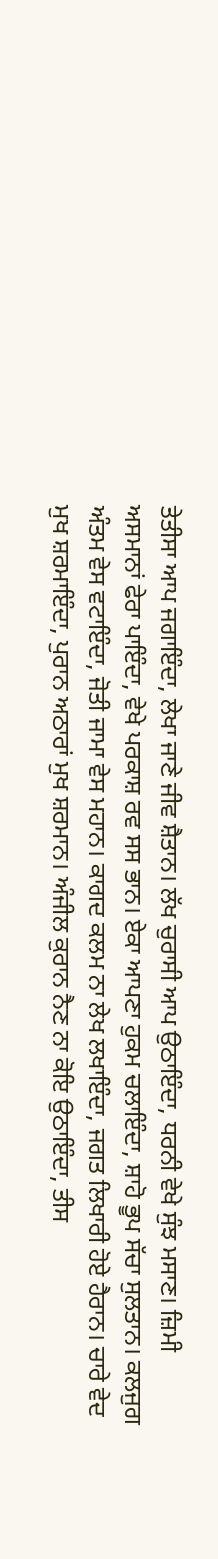ਤੇਤੀਸਾ ਆਪ ਜਗਾਇੰਦਾ, ਲੇਖਾ ਜਾਣੇ ਜੀਵ ਸ਼ੈਤਾਨ। ਲੱਖ ਚੁਰਾਸੀ ਆਪ ਉਠਾਇੰਦਾ, ਧਰਨੀ ਵੇਖੇ ਸੁੰਝ ਮਸਾਣ। ਜ਼ਿਮੀ ਅਸਮਾਨਾਂ ਫੇਰਾ ਪਾਇੰਦਾ, ਵੇਖੇ ਪਰਕਾਸ਼ ਰਵ ਸਸ ਭਾਨ। ਏਕਾ ਆਪਣਾ ਹੁਕਮ ਚਲਾਇੰਦਾ, ਸ਼ਾਹੋ ਭੂਪ ਸੱਚਾ ਸੁਲਤਾਨ। ਕਲਜੁਗ ਅੰਤਮ ਵੇਸ ਵਟਾਇੰਦਾ, ਜੋਤੀ ਜਾਮਾ ਵੇਸ ਮਹਾਨ। ਕਾਗਦ ਕਲਮ ਨਾ ਲੇਖ ਲਖਾਇੰਦਾ, ਜਗਤ ਲਿਖਾਰੀ ਹੋਏ ਹੈਰਾਨ। ਚਾਰੇ ਵੇਦ ਮੁਖ ਸ਼ਰਮਾਇੰਦਾ, ਪੁਰਾਨ ਅਠਾਰਾਂ ਮੁਖ ਸ਼ਰਮਾਨ। ਅੰਜੀਲ ਕੁਰਾਨ ਨੈਣ ਨਾ ਕੋਇ ਉਠਾਇੰਦਾ, ਤੀਸ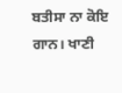ਬਤੀਸਾ ਨਾ ਕੋਇ ਗਾਨ। ਖਾਣੀ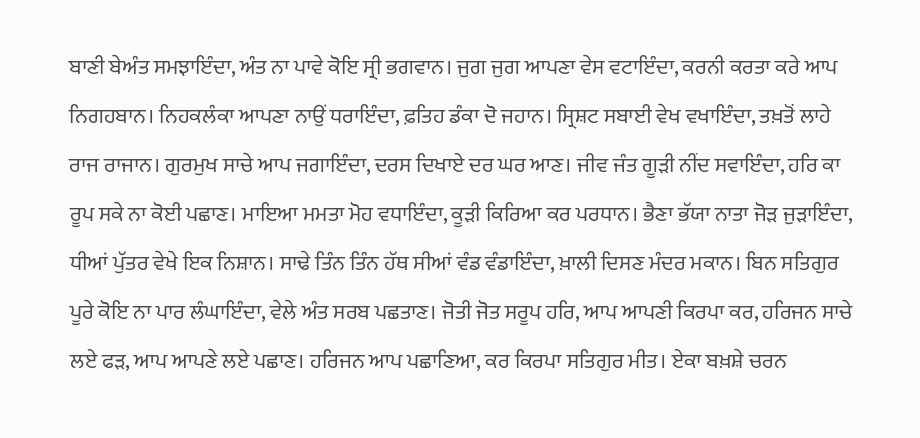ਬਾਣੀ ਬੇਅੰਤ ਸਮਝਾਇੰਦਾ, ਅੰਤ ਨਾ ਪਾਵੇ ਕੋਇ ਸ੍ਰੀ ਭਗਵਾਨ। ਜੁਗ ਜੁਗ ਆਪਣਾ ਵੇਸ ਵਟਾਇੰਦਾ, ਕਰਨੀ ਕਰਤਾ ਕਰੇ ਆਪ ਨਿਗਹਬਾਨ। ਨਿਹਕਲੰਕਾ ਆਪਣਾ ਨਾਉਂ ਧਰਾਇੰਦਾ, ਫ਼ਤਿਹ ਡੰਕਾ ਦੋ ਜਹਾਨ। ਸ੍ਰਿਸ਼ਟ ਸਬਾਈ ਵੇਖ ਵਖਾਇੰਦਾ, ਤਖ਼ਤੋਂ ਲਾਹੇ ਰਾਜ ਰਾਜਾਨ। ਗੁਰਮੁਖ ਸਾਚੇ ਆਪ ਜਗਾਇੰਦਾ, ਦਰਸ ਦਿਖਾਏ ਦਰ ਘਰ ਆਣ। ਜੀਵ ਜੰਤ ਗੂੜੀ ਨੀਂਦ ਸਵਾਇੰਦਾ, ਹਰਿ ਕਾ ਰੂਪ ਸਕੇ ਨਾ ਕੋਈ ਪਛਾਣ। ਮਾਇਆ ਮਮਤਾ ਮੋਹ ਵਧਾਇੰਦਾ, ਕੂੜੀ ਕਿਰਿਆ ਕਰ ਪਰਧਾਨ। ਭੈਣਾ ਭੱਯਾ ਨਾਤਾ ਜੋੜ ਜੁੜਾਇੰਦਾ, ਧੀਆਂ ਪੁੱਤਰ ਵੇਖੇ ਇਕ ਨਿਸ਼ਾਨ। ਸਾਢੇ ਤਿੰਨ ਤਿੰਨ ਹੱਥ ਸੀਆਂ ਵੰਡ ਵੰਡਾਇੰਦਾ, ਖ਼ਾਲੀ ਦਿਸਣ ਮੰਦਰ ਮਕਾਨ। ਬਿਨ ਸਤਿਗੁਰ ਪੂਰੇ ਕੋਇ ਨਾ ਪਾਰ ਲੰਘਾਇੰਦਾ, ਵੇਲੇ ਅੰਤ ਸਰਬ ਪਛਤਾਣ। ਜੋਤੀ ਜੋਤ ਸਰੂਪ ਹਰਿ, ਆਪ ਆਪਣੀ ਕਿਰਪਾ ਕਰ, ਹਰਿਜਨ ਸਾਚੇ ਲਏ ਫੜ, ਆਪ ਆਪਣੇ ਲਏ ਪਛਾਣ। ਹਰਿਜਨ ਆਪ ਪਛਾਣਿਆ, ਕਰ ਕਿਰਪਾ ਸਤਿਗੁਰ ਮੀਤ। ਏਕਾ ਬਖ਼ਸ਼ੇ ਚਰਨ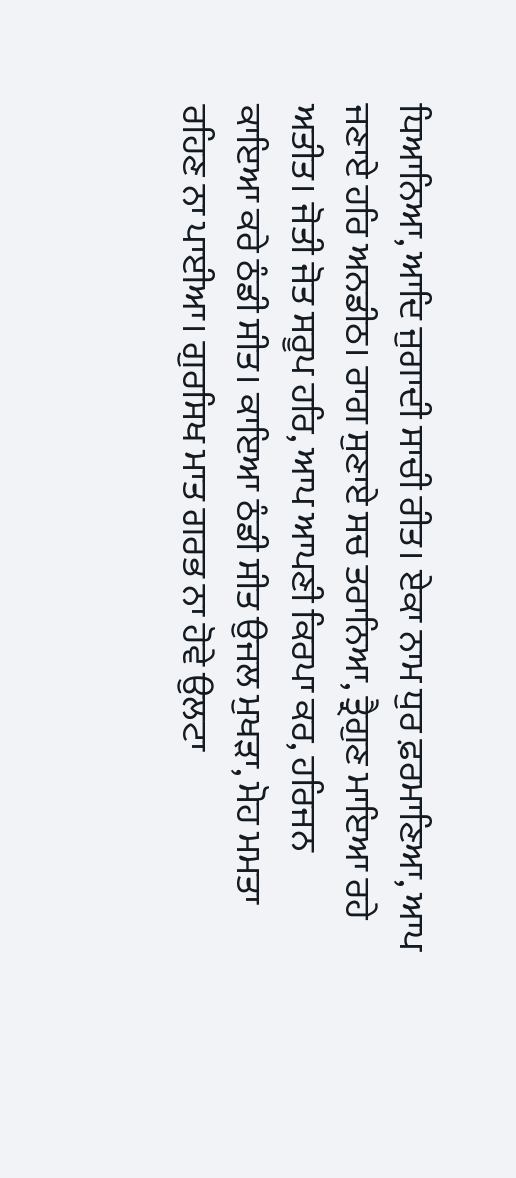ਧਿਆਨਿਆ, ਆਦਿ ਜੁਗਾਦੀ ਸਾਚੀ ਰੀਤ। ਏਕਾ ਨਾਮ ਧੁਰ ਫ਼ਰਮਾਣਿਆ, ਆਪ ਜਣਾਏ ਹਰਿ ਅਨਡੀਠ। ਰਾਗ ਸੁਣਾਏ ਸਚ ਤਰਾਨਿਆ, ਤ੍ਰੈਗੁਣ ਮਾਇਆ ਰਹੇ ਅਤੀਤ। ਜੋਤੀ ਜੋਤ ਸਰੂਪ ਹਰਿ, ਆਪ ਆਪਣੀ ਕਿਰਪਾ ਕਰ, ਹਰਿਜਨ ਕਾਇਆ ਕਰੇ ਠੰਡੀ ਸੀਤ। ਕਾਇਆ ਠੰਡੀ ਸੀਤ ਉਜਲ ਮੁਖੜਾ, ਮੋਹ ਮਮਤਾ ਰਹਿਣ ਨਾ ਪਾਈਆ। ਗੁਰਸਿਖ ਮਾਤ ਗਰਭ ਨਾ ਹੋਵੇ ਉਲਟਾ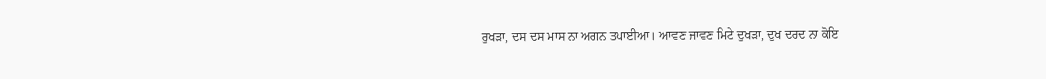ਰੁਖੜਾ, ਦਸ ਦਸ ਮਾਸ ਨਾ ਅਗਨ ਤਪਾਈਆ। ਆਵਣ ਜਾਵਣ ਮਿਟੇ ਦੁਖੜਾ, ਦੁਖ ਦਰਦ ਨਾ ਕੋਇ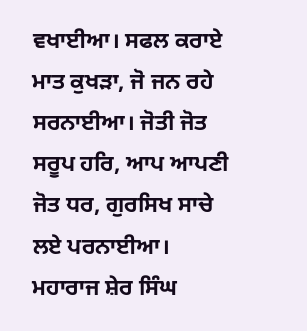ਵਖਾਈਆ। ਸਫਲ ਕਰਾਏ ਮਾਤ ਕੁਖੜਾ, ਜੋ ਜਨ ਰਹੇ ਸਰਨਾਈਆ। ਜੋਤੀ ਜੋਤ ਸਰੂਪ ਹਰਿ, ਆਪ ਆਪਣੀ ਜੋਤ ਧਰ, ਗੁਰਸਿਖ ਸਾਚੇ ਲਏ ਪਰਨਾਈਆ। ਮਹਾਰਾਜ ਸ਼ੇਰ ਸਿੰਘ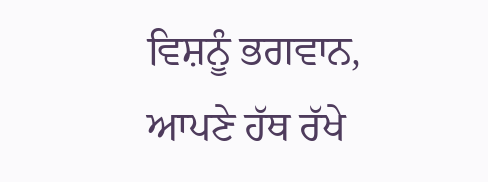ਵਿਸ਼ਨੂੰ ਭਗਵਾਨ, ਆਪਣੇ ਹੱਥ ਰੱਖੇ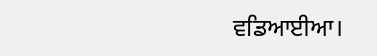ਵਡਿਆਈਆ।